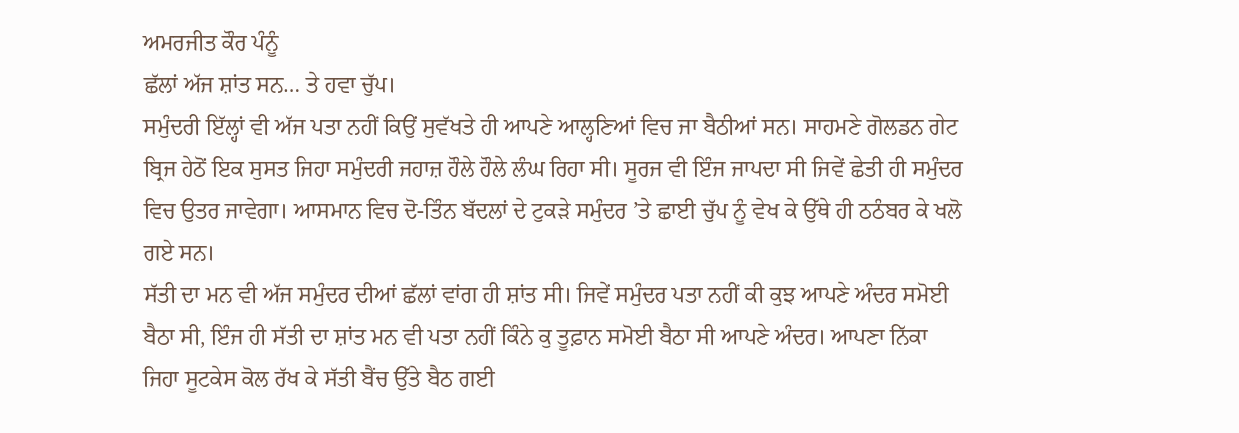ਅਮਰਜੀਤ ਕੌਰ ਪੰਨੂੰ
ਛੱਲਾਂ ਅੱਜ ਸ਼ਾਂਤ ਸਨ… ਤੇ ਹਵਾ ਚੁੱਪ।
ਸਮੁੰਦਰੀ ਇੱਲ੍ਹਾਂ ਵੀ ਅੱਜ ਪਤਾ ਨਹੀਂ ਕਿਉਂ ਸੁਵੱਖਤੇ ਹੀ ਆਪਣੇ ਆਲ੍ਹਣਿਆਂ ਵਿਚ ਜਾ ਬੈਠੀਆਂ ਸਨ। ਸਾਹਮਣੇ ਗੋਲਡਨ ਗੇਟ ਬ੍ਰਿਜ ਹੇਠੋਂ ਇਕ ਸੁਸਤ ਜਿਹਾ ਸਮੁੰਦਰੀ ਜਹਾਜ਼ ਹੌਲੇ ਹੌਲੇ ਲੰਘ ਰਿਹਾ ਸੀ। ਸੂਰਜ ਵੀ ਇੰਜ ਜਾਪਦਾ ਸੀ ਜਿਵੇਂ ਛੇਤੀ ਹੀ ਸਮੁੰਦਰ ਵਿਚ ਉਤਰ ਜਾਵੇਗਾ। ਆਸਮਾਨ ਵਿਚ ਦੋ-ਤਿੰਨ ਬੱਦਲਾਂ ਦੇ ਟੁਕੜੇ ਸਮੁੰਦਰ ’ਤੇ ਛਾਈ ਚੁੱਪ ਨੂੰ ਵੇਖ ਕੇ ਉੱਥੇ ਹੀ ਠਠੰਬਰ ਕੇ ਖਲੋ ਗਏ ਸਨ।
ਸੱਤੀ ਦਾ ਮਨ ਵੀ ਅੱਜ ਸਮੁੰਦਰ ਦੀਆਂ ਛੱਲਾਂ ਵਾਂਗ ਹੀ ਸ਼ਾਂਤ ਸੀ। ਜਿਵੇਂ ਸਮੁੰਦਰ ਪਤਾ ਨਹੀਂ ਕੀ ਕੁਝ ਆਪਣੇ ਅੰਦਰ ਸਮੋਈ ਬੈਠਾ ਸੀ, ਇੰਜ ਹੀ ਸੱਤੀ ਦਾ ਸ਼ਾਂਤ ਮਨ ਵੀ ਪਤਾ ਨਹੀਂ ਕਿੰਨੇ ਕੁ ਤੂਫ਼ਾਨ ਸਮੋਈ ਬੈਠਾ ਸੀ ਆਪਣੇ ਅੰਦਰ। ਆਪਣਾ ਨਿੱਕਾ ਜਿਹਾ ਸੂਟਕੇਸ ਕੋਲ ਰੱਖ ਕੇ ਸੱਤੀ ਬੈਂਚ ਉੱਤੇ ਬੈਠ ਗਈ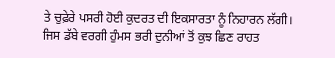ਤੇ ਚੁਫ਼ੇਰੇ ਪਸਰੀ ਹੋਈ ਕੁਦਰਤ ਦੀ ਇਕਸਾਰਤਾ ਨੂੰ ਨਿਹਾਰਨ ਲੱਗੀ।
ਜਿਸ ਡੱਬੇ ਵਰਗੀ ਹੁੰਮਸ ਭਰੀ ਦੁਨੀਆਂ ਤੋਂ ਕੁਝ ਛਿਣ ਰਾਹਤ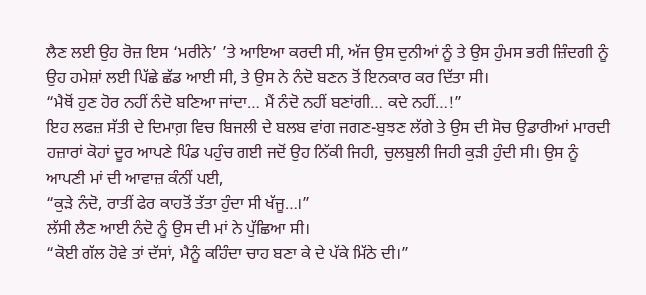ਲੈਣ ਲਈ ਉਹ ਰੋਜ਼ ਇਸ ‘ਮਰੀਨੇ’ ’ਤੇ ਆਇਆ ਕਰਦੀ ਸੀ, ਅੱਜ ਉਸ ਦੁਨੀਆਂ ਨੂੰ ਤੇ ਉਸ ਹੁੰਮਸ ਭਰੀ ਜ਼ਿੰਦਗੀ ਨੂੰ ਉਹ ਹਮੇਸ਼ਾਂ ਲਈ ਪਿੱਛੇ ਛੱਡ ਆਈ ਸੀ, ਤੇ ਉਸ ਨੇ ਨੰਦੋ ਬਣਨ ਤੋਂ ਇਨਕਾਰ ਕਰ ਦਿੱਤਾ ਸੀ।
“ਮੈਥੋਂ ਹੁਣ ਹੋਰ ਨਹੀਂ ਨੰਦੋ ਬਣਿਆ ਜਾਂਦਾ… ਮੈਂ ਨੰਦੋ ਨਹੀਂ ਬਣਾਂਗੀ… ਕਦੇ ਨਹੀਂ…!”
ਇਹ ਲਫਜ਼ ਸੱਤੀ ਦੇ ਦਿਮਾਗ਼ ਵਿਚ ਬਿਜਲੀ ਦੇ ਬਲਬ ਵਾਂਗ ਜਗਣ-ਬੁਝਣ ਲੱਗੇ ਤੇ ਉਸ ਦੀ ਸੋਚ ਉਡਾਰੀਆਂ ਮਾਰਦੀ ਹਜ਼ਾਰਾਂ ਕੋਹਾਂ ਦੂਰ ਆਪਣੇ ਪਿੰਡ ਪਹੁੰਚ ਗਈ ਜਦੋਂ ਉਹ ਨਿੱਕੀ ਜਿਹੀ, ਚੁਲਬੁਲੀ ਜਿਹੀ ਕੁੜੀ ਹੁੰਦੀ ਸੀ। ਉਸ ਨੂੰ ਆਪਣੀ ਮਾਂ ਦੀ ਆਵਾਜ਼ ਕੰਨੀਂ ਪਈ,
“ਕੁੜੇ ਨੰਦੋ, ਰਾਤੀਂ ਫੇਰ ਕਾਹਤੋਂ ਤੱਤਾ ਹੁੰਦਾ ਸੀ ਖੱਜੂ…।”
ਲੱਸੀ ਲੈਣ ਆਈ ਨੰਦੋ ਨੂੰ ਉਸ ਦੀ ਮਾਂ ਨੇ ਪੁੱਛਿਆ ਸੀ।
“ਕੋਈ ਗੱਲ ਹੋਵੇ ਤਾਂ ਦੱਸਾਂ, ਮੈਨੂੰ ਕਹਿੰਦਾ ਚਾਹ ਬਣਾ ਕੇ ਦੇ ਪੱਕੇ ਮਿੱਠੇ ਦੀ।”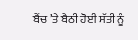ਬੈਂਚ ’ਤੇ ਬੈਠੀ ਹੋਈ ਸੱਤੀ ਨੂੰ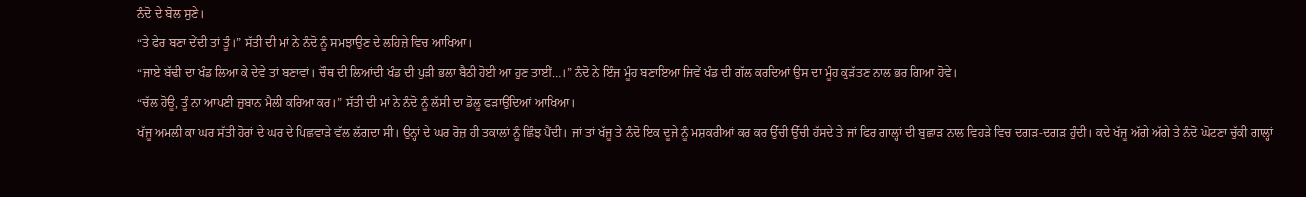ਨੰਦੋ ਦੇ ਬੋਲ ਸੁਣੇ।
“ਤੇ ਫੇਰ ਬਣਾ ਦੇਂਦੀ ਤਾਂ ਤੂੰ।” ਸੱਤੀ ਦੀ ਮਾਂ ਨੇ ਨੰਦੋ ਨੂੰ ਸਮਝਾਉਣ ਦੇ ਲਹਿਜ਼ੇ ਵਿਚ ਆਖਿਆ।
“ਜਾਏ ਬੱਢੀ ਦਾ ਖੰਡ ਲਿਆ ਕੇ ਦੇਵੇ ਤਾਂ ਬਣਾਵਾਂ। ਚੌਥ ਦੀ ਲਿਆਂਦੀ ਖੰਡ ਦੀ ਪੁੜੀ ਭਲਾ ਬੈਠੀ ਹੋਈ ਆ ਹੁਣ ਤਾਈਂ…।” ਨੰਦੋ ਨੇ ਇੰਜ ਮੂੰਹ ਬਣਾਇਆ ਜਿਵੇਂ ਖੰਡ ਦੀ ਗੱਲ ਕਰਦਿਆਂ ਉਸ ਦਾ ਮੂੰਹ ਕੁੜੱਤਣ ਨਾਲ ਭਰ ਗਿਆ ਹੋਵੇ।
“ਚੱਲ ਹੋਊ, ਤੂੰ ਨਾ ਆਪਣੀ ਜ਼ੁਬਾਨ ਮੈਲੀ ਕਰਿਆ ਕਰ।” ਸੱਤੀ ਦੀ ਮਾਂ ਨੇ ਨੰਦੋ ਨੂੰ ਲੱਸੀ ਦਾ ਡੋਲੂ ਫੜਾਉਂਦਿਆਂ ਆਖਿਆ।
ਖੱਜੂ ਅਮਲੀ ਕਾ ਘਰ ਸੱਤੀ ਹੋਰਾਂ ਦੇ ਘਰ ਦੇ ਪਿਛਵਾੜੇ ਵੱਲ ਲੱਗਦਾ ਸੀ। ਉਨ੍ਹਾਂ ਦੇ ਘਰ ਰੋਜ਼ ਹੀ ਤਕਾਲਾਂ ਨੂੰ ਛਿੰਝ ਪੈਂਦੀ। ਜਾਂ ਤਾਂ ਖੱਜੂ ਤੇ ਨੰਦੋ ਇਕ ਦੂਜੇ ਨੂੰ ਮਸ਼ਕਰੀਆਂ ਕਰ ਕਰ ਉੱਚੀ ਉੱਚੀ ਹੱਸਦੇ ਤੇ ਜਾਂ ਫਿਰ ਗਾਲ੍ਹਾਂ ਦੀ ਬੁਛਾੜ ਨਾਲ ਵਿਹੜੇ ਵਿਚ ਦਗੜ-ਦਗੜ ਹੁੰਦੀ। ਕਦੇ ਖੱਜੂ ਅੱਗੇ ਅੱਗੇ ਤੇ ਨੰਦੋ ਘੋਟਣਾ ਚੁੱਕੀ ਗਾਲ੍ਹਾਂ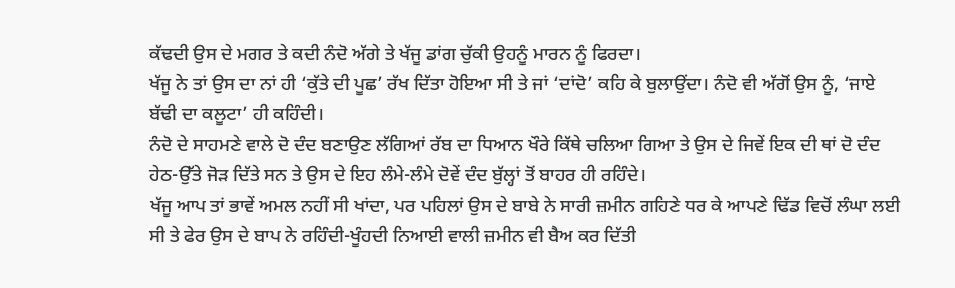ਕੱਢਦੀ ਉਸ ਦੇ ਮਗਰ ਤੇ ਕਦੀ ਨੰਦੋ ਅੱਗੇ ਤੇ ਖੱਜੂ ਡਾਂਗ ਚੁੱਕੀ ਉਹਨੂੰ ਮਾਰਨ ਨੂੰ ਫਿਰਦਾ।
ਖੱਜੂ ਨੇ ਤਾਂ ਉਸ ਦਾ ਨਾਂ ਹੀ ‘ਕੁੱਤੇ ਦੀ ਪੂਛ’ ਰੱਖ ਦਿੱਤਾ ਹੋਇਆ ਸੀ ਤੇ ਜਾਂ ‘ਦਾਂਦੋ’ ਕਹਿ ਕੇ ਬੁਲਾਉਂਦਾ। ਨੰਦੋ ਵੀ ਅੱਗੋਂ ਉਸ ਨੂੰ, ‘ਜਾਏ ਬੱਢੀ ਦਾ ਕਲੂਟਾ’ ਹੀ ਕਹਿੰਦੀ।
ਨੰਦੋ ਦੇ ਸਾਹਮਣੇ ਵਾਲੇ ਦੋ ਦੰਦ ਬਣਾਉਣ ਲੱਗਿਆਂ ਰੱਬ ਦਾ ਧਿਆਨ ਖੌਰੇ ਕਿੱਥੇ ਚਲਿਆ ਗਿਆ ਤੇ ਉਸ ਦੇ ਜਿਵੇਂ ਇਕ ਦੀ ਥਾਂ ਦੋ ਦੰਦ ਹੇਠ-ਉੱਤੇ ਜੋੜ ਦਿੱਤੇ ਸਨ ਤੇ ਉਸ ਦੇ ਇਹ ਲੰਮੇ-ਲੰਮੇ ਦੋਵੇਂ ਦੰਦ ਬੁੱਲ੍ਹਾਂ ਤੋਂ ਬਾਹਰ ਹੀ ਰਹਿੰਦੇ।
ਖੱਜੂ ਆਪ ਤਾਂ ਭਾਵੇਂ ਅਮਲ ਨਹੀਂ ਸੀ ਖਾਂਦਾ, ਪਰ ਪਹਿਲਾਂ ਉਸ ਦੇ ਬਾਬੇ ਨੇ ਸਾਰੀ ਜ਼ਮੀਨ ਗਹਿਣੇ ਧਰ ਕੇ ਆਪਣੇ ਢਿੱਡ ਵਿਚੋਂ ਲੰਘਾ ਲਈ ਸੀ ਤੇ ਫੇਰ ਉਸ ਦੇ ਬਾਪ ਨੇ ਰਹਿੰਦੀ-ਖੂੰਹਦੀ ਨਿਆਈ ਵਾਲੀ ਜ਼ਮੀਨ ਵੀ ਬੈਅ ਕਰ ਦਿੱਤੀ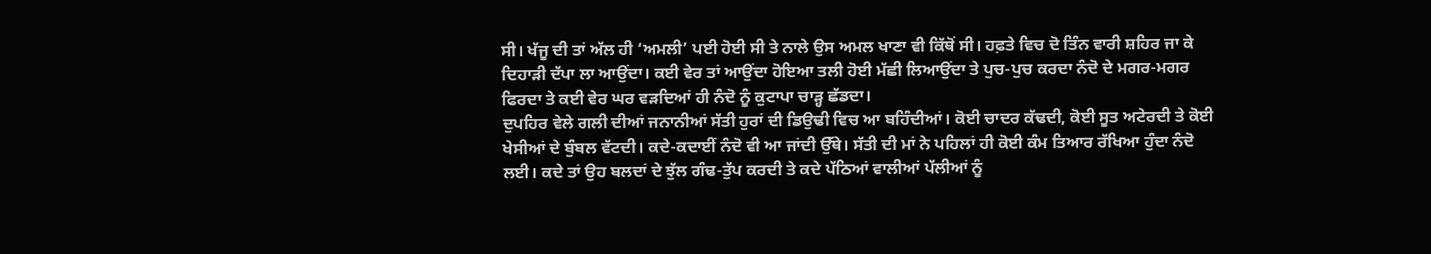ਸੀ। ਖੱਜੂ ਦੀ ਤਾਂ ਅੱਲ ਹੀ ‘ਅਮਲੀ’ ਪਈ ਹੋਈ ਸੀ ਤੇ ਨਾਲੇ ਉਸ ਅਮਲ ਖਾਣਾ ਵੀ ਕਿੱਥੋਂ ਸੀ। ਹਫ਼ਤੇ ਵਿਚ ਦੋ ਤਿੰਨ ਵਾਰੀ ਸ਼ਹਿਰ ਜਾ ਕੇ ਦਿਹਾੜੀ ਦੱਪਾ ਲਾ ਆਉਂਦਾ। ਕਈ ਵੇਰ ਤਾਂ ਆਉਂਦਾ ਹੋਇਆ ਤਲੀ ਹੋਈ ਮੱਛੀ ਲਿਆਉਂਦਾ ਤੇ ਪੁਚ-ਪੁਚ ਕਰਦਾ ਨੰਦੋ ਦੇ ਮਗਰ-ਮਗਰ ਫਿਰਦਾ ਤੇ ਕਈ ਵੇਰ ਘਰ ਵੜਦਿਆਂ ਹੀ ਨੰਦੋ ਨੂੰ ਕੁਟਾਪਾ ਚਾੜ੍ਹ ਛੱਡਦਾ।
ਦੁਪਹਿਰ ਵੇਲੇ ਗਲੀ ਦੀਆਂ ਜਨਾਨੀਆਂ ਸੱਤੀ ਹੁਰਾਂ ਦੀ ਡਿਉਢੀ ਵਿਚ ਆ ਬਹਿੰਦੀਆਂ। ਕੋਈ ਚਾਦਰ ਕੱਢਦੀ, ਕੋਈ ਸੂਤ ਅਟੇਰਦੀ ਤੇ ਕੋਈ ਖੇਸੀਆਂ ਦੇ ਬੁੰਬਲ ਵੱਟਦੀ। ਕਦੇ-ਕਦਾਈਂ ਨੰਦੋ ਵੀ ਆ ਜਾਂਦੀ ਉੱਥੇ। ਸੱਤੀ ਦੀ ਮਾਂ ਨੇ ਪਹਿਲਾਂ ਹੀ ਕੋਈ ਕੰਮ ਤਿਆਰ ਰੱਖਿਆ ਹੁੰਦਾ ਨੰਦੋ ਲਈ। ਕਦੇ ਤਾਂ ਉਹ ਬਲਦਾਂ ਦੇ ਝੁੱਲ ਗੰਢ-ਤੁੱਪ ਕਰਦੀ ਤੇ ਕਦੇ ਪੱਠਿਆਂ ਵਾਲੀਆਂ ਪੱਲੀਆਂ ਨੂੰ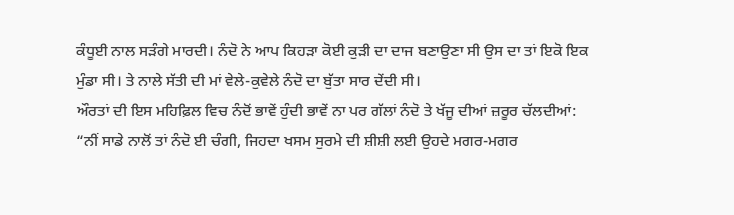ਕੰਧੂਈ ਨਾਲ ਸੜੰਗੇ ਮਾਰਦੀ। ਨੰਦੋ ਨੇ ਆਪ ਕਿਹੜਾ ਕੋਈ ਕੁੜੀ ਦਾ ਦਾਜ ਬਣਾਉਣਾ ਸੀ ਉਸ ਦਾ ਤਾਂ ਇਕੋ ਇਕ ਮੁੰਡਾ ਸੀ। ਤੇ ਨਾਲੇ ਸੱਤੀ ਦੀ ਮਾਂ ਵੇਲੇ-ਕੁਵੇਲੇ ਨੰਦੋ ਦਾ ਬੁੱਤਾ ਸਾਰ ਦੇਂਦੀ ਸੀ।
ਔਰਤਾਂ ਦੀ ਇਸ ਮਹਿਫ਼ਿਲ ਵਿਚ ਨੰਦੋਂ ਭਾਵੇਂ ਹੁੰਦੀ ਭਾਵੇਂ ਨਾ ਪਰ ਗੱਲਾਂ ਨੰਦੋ ਤੇ ਖੱਜੂ ਦੀਆਂ ਜ਼ਰੂਰ ਚੱਲਦੀਆਂ:
“ਨੀਂ ਸਾਡੇ ਨਾਲੋਂ ਤਾਂ ਨੰਦੋ ਈ ਚੰਗੀ, ਜਿਹਦਾ ਖਸਮ ਸੁਰਮੇ ਦੀ ਸ਼ੀਸ਼ੀ ਲਈ ਉਹਦੇ ਮਗਰ-ਮਗਰ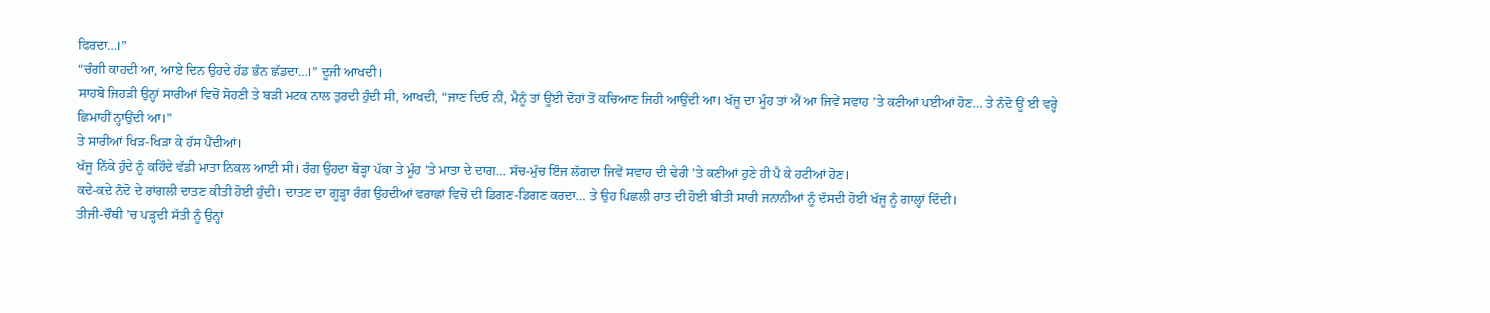ਫਿਰਦਾ…।”
“ਚੰਗੀ ਕਾਹਦੀ ਆ, ਆਏ ਦਿਨ ਉਹਦੇ ਹੱਡ ਭੰਨ ਛੱਡਦਾ…।” ਦੂਜੀ ਆਖਦੀ।
ਸਾਹਬੋ ਜਿਹੜੀ ਉਨ੍ਹਾਂ ਸਾਰੀਆਂ ਵਿਚੋਂ ਸੋਹਣੀ ਤੇ ਬੜੀ ਮਟਕ ਨਾਲ ਤੁਰਦੀ ਹੁੰਦੀ ਸੀ, ਆਖਦੀ, “ਜਾਣ ਦਿਓ ਨੀਂ, ਮੈਨੂੰ ਤਾਂ ਊਂਈ ਦੋਹਾਂ ਤੋਂ ਕਚਿਆਣ ਜਿਹੀ ਆਉਂਦੀ ਆ। ਖੱਜੂ ਦਾ ਮੂੰਹ ਤਾਂ ਐਂ ਆ ਜਿਵੇਂ ਸਵਾਹ ’ਤੇ ਕਣੀਆਂ ਪਈਆਂ ਹੋਣ… ਤੇ ਨੰਦੋ ਊਂ ਈ ਵਰ੍ਹੇ ਛਿਮਾਹੀਂ ਨ੍ਹਾਉਂਦੀ ਆ।”
ਤੇ ਸਾਰੀਆਂ ਖਿੜ-ਖਿੜਾ ਕੇ ਹੱਸ ਪੈਂਦੀਆਂ।
ਖੱਜੂ ਨਿੱਕੇ ਹੁੰਦੇ ਨੂੰ ਕਹਿੰਦੇ ਵੱਡੀ ਮਾਤਾ ਨਿਕਲ ਆਈ ਸੀ। ਰੰਗ ਉਹਦਾ ਥੋੜ੍ਹਾ ਪੱਕਾ ਤੇ ਮੂੰਹ ’ਤੇ ਮਾਤਾ ਦੇ ਦਾਗ… ਸੱਚ-ਮੁੱਚ ਇੰਜ ਲੱਗਦਾ ਜਿਵੇਂ ਸਵਾਹ ਦੀ ਢੇਰੀ ’ਤੇ ਕਣੀਆਂ ਹੁਣੇ ਹੀ ਪੈ ਕੇ ਹਟੀਆਂ ਹੋਣ।
ਕਦੇ-ਕਦੇ ਨੰਦੋ ਦੇ ਰਾਂਗਲੀ ਦਾਤਣ ਕੀਤੀ ਹੋਈ ਹੁੰਦੀ। ਦਾਤਣ ਦਾ ਗੂੜ੍ਹਾ ਰੰਗ ਉਹਦੀਆਂ ਵਰਾਛਾਂ ਵਿਚੋਂ ਦੀ ਡਿਗਣ-ਡਿਗਣ ਕਰਦਾ… ਤੇ ਉਹ ਪਿਛਲੀ ਰਾਤ ਦੀ ਹੋਈ ਬੀਤੀ ਸਾਰੀ ਜਨਾਨੀਆਂ ਨੂੰ ਦੱਸਦੀ ਹੋਈ ਖੱਜੂ ਨੂੰ ਗਾਲ੍ਹਾਂ ਦਿੰਦੀ।
ਤੀਜੀ-ਚੌਥੀ ’ਚ ਪੜ੍ਹਦੀ ਸੱਤੀ ਨੂੰ ਉਨ੍ਹਾਂ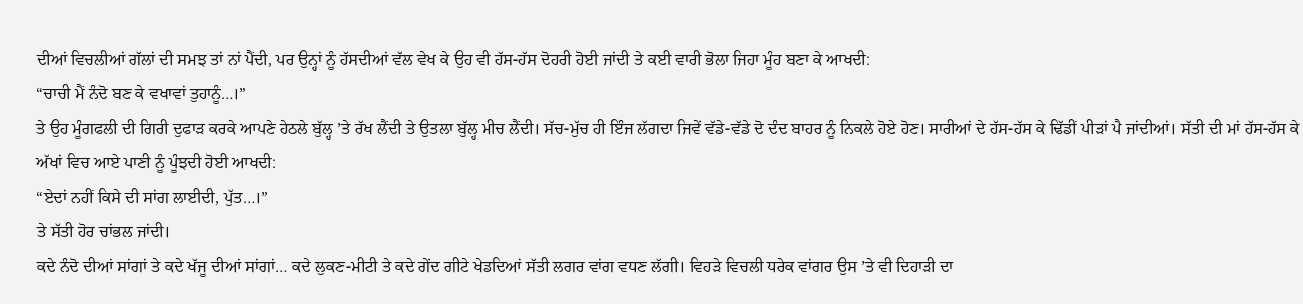ਦੀਆਂ ਵਿਚਲੀਆਂ ਗੱਲਾਂ ਦੀ ਸਮਝ ਤਾਂ ਨਾਂ ਪੈਂਦੀ, ਪਰ ਉਨ੍ਹਾਂ ਨੂੰ ਹੱਸਦੀਆਂ ਵੱਲ ਵੇਖ ਕੇ ਉਹ ਵੀ ਹੱਸ-ਹੱਸ ਦੋਹਰੀ ਹੋਈ ਜਾਂਦੀ ਤੇ ਕਈ ਵਾਰੀ ਭੋਲਾ ਜਿਹਾ ਮੂੰਹ ਬਣਾ ਕੇ ਆਖਦੀ:
“ਚਾਚੀ ਮੈਂ ਨੰਦੋ ਬਣ ਕੇ ਵਖਾਵਾਂ ਤੁਹਾਨੂੰ…।”
ਤੇ ਉਹ ਮੂੰਗਫਲੀ ਦੀ ਗਿਰੀ ਦੁਫਾੜ ਕਰਕੇ ਆਪਣੇ ਹੇਠਲੇ ਬੁੱਲ੍ਹ ’ਤੇ ਰੱਖ ਲੈਂਦੀ ਤੇ ਉਤਲਾ ਬੁੱਲ੍ਹ ਮੀਚ ਲੈਂਦੀ। ਸੱਚ-ਮੁੱਚ ਹੀ ਇੰਜ ਲੱਗਦਾ ਜਿਵੇਂ ਵੱਡੇ-ਵੱਡੇ ਦੋ ਦੰਦ ਬਾਹਰ ਨੂੰ ਨਿਕਲੇ ਹੋਏ ਹੋਣ। ਸਾਰੀਆਂ ਦੇ ਹੱਸ-ਹੱਸ ਕੇ ਢਿੱਡੀਂ ਪੀੜਾਂ ਪੈ ਜਾਂਦੀਆਂ। ਸੱਤੀ ਦੀ ਮਾਂ ਹੱਸ-ਹੱਸ ਕੇ ਅੱਖਾਂ ਵਿਚ ਆਏ ਪਾਣੀ ਨੂੰ ਪੂੰਝਦੀ ਹੋਈ ਆਖਦੀ:
“ਏਦਾਂ ਨਹੀਂ ਕਿਸੇ ਦੀ ਸਾਂਗ ਲਾਈਦੀ, ਪੁੱਤ…।”
ਤੇ ਸੱਤੀ ਹੋਰ ਚਾਂਭਲ ਜਾਂਦੀ।
ਕਦੇ ਨੰਦੋ ਦੀਆਂ ਸਾਂਗਾਂ ਤੇ ਕਦੇ ਖੱਜੂ ਦੀਆਂ ਸਾਂਗਾਂ… ਕਦੇ ਲੁਕਣ-ਮੀਟੀ ਤੇ ਕਦੇ ਗੇਂਦ ਗੀਟੇ ਖੇਡਦਿਆਂ ਸੱਤੀ ਲਗਰ ਵਾਂਗ ਵਧਣ ਲੱਗੀ। ਵਿਹੜੇ ਵਿਚਲੀ ਧਰੇਕ ਵਾਂਗਰ ਉਸ ’ਤੇ ਵੀ ਦਿਹਾੜੀ ਦਾ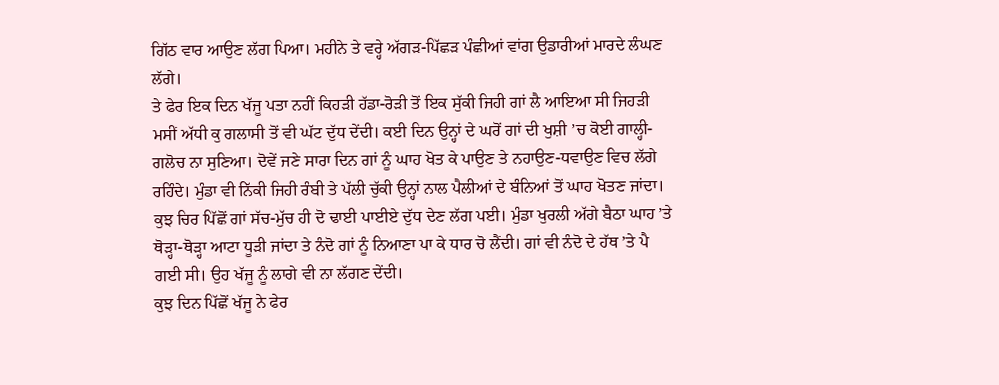ਗਿੱਠ ਵਾਰ ਆਉਣ ਲੱਗ ਪਿਆ। ਮਹੀਨੇ ਤੇ ਵਰ੍ਹੇ ਅੱਗੜ-ਪਿੱਛੜ ਪੰਛੀਆਂ ਵਾਂਗ ਉਡਾਰੀਆਂ ਮਾਰਦੇ ਲੰਘਣ ਲੱਗੇ।
ਤੇ ਫੇਰ ਇਕ ਦਿਨ ਖੱਜੂ ਪਤਾ ਨਹੀਂ ਕਿਹੜੀ ਹੱਡਾ-ਰੋੜੀ ਤੋਂ ਇਕ ਸੁੱਕੀ ਜਿਹੀ ਗਾਂ ਲੈ ਆਇਆ ਸੀ ਜਿਹੜੀ ਮਸੀਂ ਅੱਧੀ ਕੁ ਗਲਾਸੀ ਤੋਂ ਵੀ ਘੱਟ ਦੁੱਧ ਦੇਂਦੀ। ਕਈ ਦਿਨ ਉਨ੍ਹਾਂ ਦੇ ਘਰੋਂ ਗਾਂ ਦੀ ਖੁਸ਼ੀ ’ਚ ਕੋਈ ਗਾਲ੍ਹੀ-ਗਲੋਚ ਨਾ ਸੁਣਿਆ। ਦੋਵੇਂ ਜਣੇ ਸਾਰਾ ਦਿਨ ਗਾਂ ਨੂੰ ਘਾਹ ਖੋਤ ਕੇ ਪਾਉਣ ਤੇ ਨਹਾਉਣ-ਧਵਾਉਣ ਵਿਚ ਲੱਗੇ ਰਹਿੰਦੇ। ਮੁੰਡਾ ਵੀ ਨਿੱਕੀ ਜਿਹੀ ਰੰਬੀ ਤੇ ਪੱਲੀ ਚੁੱਕੀ ਉਨ੍ਹਾਂ ਨਾਲ ਪੈਲੀਆਂ ਦੇ ਬੰਨਿਆਂ ਤੋਂ ਘਾਹ ਖੋਤਣ ਜਾਂਦਾ। ਕੁਝ ਚਿਰ ਪਿੱਛੋਂ ਗਾਂ ਸੱਚ-ਮੁੱਚ ਹੀ ਦੋ ਢਾਈ ਪਾਈਏ ਦੁੱਧ ਦੇਣ ਲੱਗ ਪਈ। ਮੁੰਡਾ ਖੁਰਲੀ ਅੱਗੇ ਬੈਠਾ ਘਾਹ ’ਤੇ ਥੋੜ੍ਹਾ-ਥੋੜ੍ਹਾ ਆਟਾ ਧੂੜੀ ਜਾਂਦਾ ਤੇ ਨੰਦੋ ਗਾਂ ਨੂੰ ਨਿਆਣਾ ਪਾ ਕੇ ਧਾਰ ਚੋ ਲੈਂਦੀ। ਗਾਂ ਵੀ ਨੰਦੋ ਦੇ ਹੱਥ ’ਤੇ ਪੈ ਗਈ ਸੀ। ਉਹ ਖੱਜੂ ਨੂੰ ਲਾਗੇ ਵੀ ਨਾ ਲੱਗਣ ਦੇਂਦੀ।
ਕੁਝ ਦਿਨ ਪਿੱਛੋਂ ਖੱਜੂ ਨੇ ਫੇਰ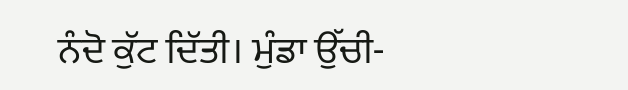ਨੰਦੋ ਕੁੱਟ ਦਿੱਤੀ। ਮੁੰਡਾ ਉੱਚੀ-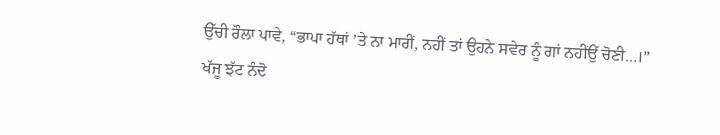ਉੱਚੀ ਰੌਲਾ ਪਾਵੇ, “ਭਾਪਾ ਹੱਥਾਂ ’ਤੇ ਨਾ ਮਾਰੀਂ, ਨਹੀਂ ਤਾਂ ਉਹਨੇ ਸਵੇਰ ਨੂੰ ਗਾਂ ਨਹੀਂਉਂ ਚੋਣੀ…।”
ਖੱਜੂ ਝੱਟ ਨੰਦੋ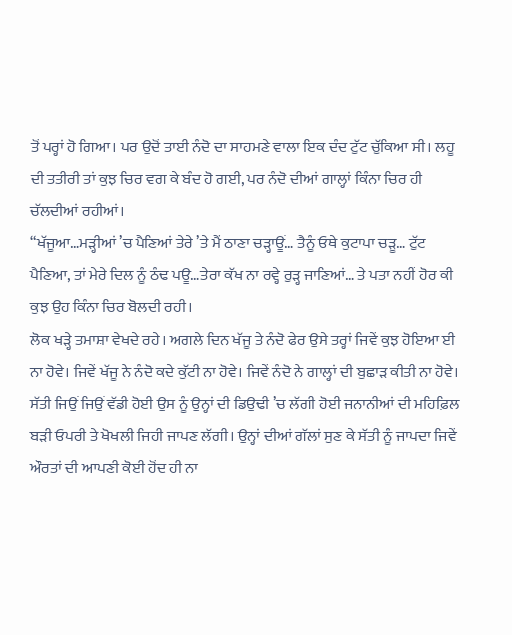ਤੋਂ ਪਰ੍ਹਾਂ ਹੋ ਗਿਆ। ਪਰ ਉਦੋਂ ਤਾਈ ਨੰਦੋ ਦਾ ਸਾਹਮਣੇ ਵਾਲਾ ਇਕ ਦੰਦ ਟੁੱਟ ਚੁੱਕਿਆ ਸੀ। ਲਹੂ ਦੀ ਤਤੀਰੀ ਤਾਂ ਕੁਝ ਚਿਰ ਵਗ ਕੇ ਬੰਦ ਹੋ ਗਈ, ਪਰ ਨੰਦੋ ਦੀਆਂ ਗਾਲ੍ਹਾਂ ਕਿੰਨਾ ਚਿਰ ਹੀ ਚੱਲਦੀਆਂ ਰਹੀਆਂ।
“ਖੱਜੂਆ…ਮੜ੍ਹੀਆਂ ’ਚ ਪੈਣਿਆਂ ਤੇਰੇ ’ਤੇ ਮੈਂ ਠਾਣਾ ਚੜ੍ਹਾਊਂ… ਤੈਨੂੰ ਓਥੇ ਕੁਟਾਪਾ ਚੜੂ… ਟੁੱਟ ਪੈਣਿਆ, ਤਾਂ ਮੇਰੇ ਦਿਲ ਨੂੰ ਠੰਢ ਪਊ…ਤੇਰਾ ਕੱਖ ਨਾ ਰਵ੍ਹੇ ਰੁੜ੍ਹ ਜਾਣਿਆਂ… ਤੇ ਪਤਾ ਨਹੀਂ ਹੋਰ ਕੀ ਕੁਝ ਉਹ ਕਿੰਨਾ ਚਿਰ ਬੋਲਦੀ ਰਹੀ।
ਲੋਕ ਖੜ੍ਹੇ ਤਮਾਸ਼ਾ ਵੇਖਦੇ ਰਹੇ। ਅਗਲੇ ਦਿਨ ਖੱਜੂ ਤੇ ਨੰਦੋ ਫੇਰ ਉਸੇ ਤਰ੍ਹਾਂ ਜਿਵੇਂ ਕੁਝ ਹੋਇਆ ਈ ਨਾ ਹੋਵੇ। ਜਿਵੇਂ ਖੱਜੂ ਨੇ ਨੰਦੋ ਕਦੇ ਕੁੱਟੀ ਨਾ ਹੋਵੇ। ਜਿਵੇਂ ਨੰਦੋ ਨੇ ਗਾਲ੍ਹਾਂ ਦੀ ਬੁਛਾੜ ਕੀਤੀ ਨਾ ਹੋਵੇ।
ਸੱਤੀ ਜਿਉਂ ਜਿਉਂ ਵੱਡੀ ਹੋਈ ਉਸ ਨੂੰ ਉਨ੍ਹਾਂ ਦੀ ਡਿਉਢੀ ’ਚ ਲੱਗੀ ਹੋਈ ਜਨਾਨੀਆਂ ਦੀ ਮਹਿਫ਼ਿਲ ਬੜੀ ਓਪਰੀ ਤੇ ਖੋਖਲੀ ਜਿਹੀ ਜਾਪਣ ਲੱਗੀ। ਉਨ੍ਹਾਂ ਦੀਆਂ ਗੱਲਾਂ ਸੁਣ ਕੇ ਸੱਤੀ ਨੂੰ ਜਾਪਦਾ ਜਿਵੇਂ ਔਰਤਾਂ ਦੀ ਆਪਣੀ ਕੋਈ ਹੋਂਦ ਹੀ ਨਾ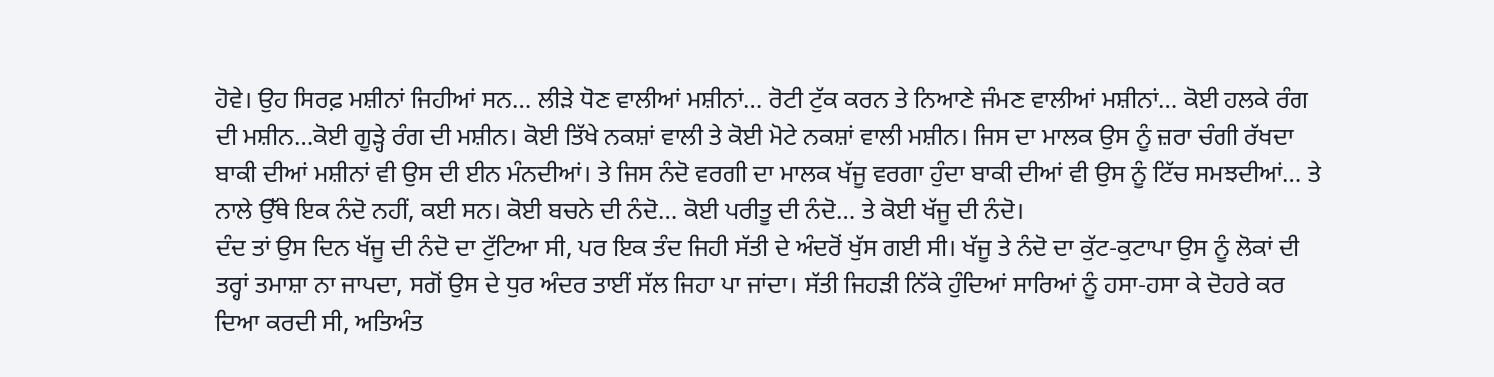ਹੋਵੇ। ਉਹ ਸਿਰਫ਼ ਮਸ਼ੀਨਾਂ ਜਿਹੀਆਂ ਸਨ… ਲੀੜੇ ਧੋਣ ਵਾਲੀਆਂ ਮਸ਼ੀਨਾਂ… ਰੋਟੀ ਟੁੱਕ ਕਰਨ ਤੇ ਨਿਆਣੇ ਜੰਮਣ ਵਾਲੀਆਂ ਮਸ਼ੀਨਾਂ… ਕੋਈ ਹਲਕੇ ਰੰਗ ਦੀ ਮਸ਼ੀਨ…ਕੋਈ ਗੂੜ੍ਹੇ ਰੰਗ ਦੀ ਮਸ਼ੀਨ। ਕੋਈ ਤਿੱਖੇ ਨਕਸ਼ਾਂ ਵਾਲੀ ਤੇ ਕੋਈ ਮੋਟੇ ਨਕਸ਼ਾਂ ਵਾਲੀ ਮਸ਼ੀਨ। ਜਿਸ ਦਾ ਮਾਲਕ ਉਸ ਨੂੰ ਜ਼ਰਾ ਚੰਗੀ ਰੱਖਦਾ ਬਾਕੀ ਦੀਆਂ ਮਸ਼ੀਨਾਂ ਵੀ ਉਸ ਦੀ ਈਨ ਮੰਨਦੀਆਂ। ਤੇ ਜਿਸ ਨੰਦੋ ਵਰਗੀ ਦਾ ਮਾਲਕ ਖੱਜੂ ਵਰਗਾ ਹੁੰਦਾ ਬਾਕੀ ਦੀਆਂ ਵੀ ਉਸ ਨੂੰ ਟਿੱਚ ਸਮਝਦੀਆਂ… ਤੇ ਨਾਲੇ ਉੱਥੇ ਇਕ ਨੰਦੋ ਨਹੀਂ, ਕਈ ਸਨ। ਕੋਈ ਬਚਨੇ ਦੀ ਨੰਦੋ… ਕੋਈ ਪਰੀਤੂ ਦੀ ਨੰਦੋ… ਤੇ ਕੋਈ ਖੱਜੂ ਦੀ ਨੰਦੋ।
ਦੰਦ ਤਾਂ ਉਸ ਦਿਨ ਖੱਜੂ ਦੀ ਨੰਦੋ ਦਾ ਟੁੱਟਿਆ ਸੀ, ਪਰ ਇਕ ਤੰਦ ਜਿਹੀ ਸੱਤੀ ਦੇ ਅੰਦਰੋਂ ਖੁੱਸ ਗਈ ਸੀ। ਖੱਜੂ ਤੇ ਨੰਦੋ ਦਾ ਕੁੱਟ-ਕੁਟਾਪਾ ਉਸ ਨੂੰ ਲੋਕਾਂ ਦੀ ਤਰ੍ਹਾਂ ਤਮਾਸ਼ਾ ਨਾ ਜਾਪਦਾ, ਸਗੋਂ ਉਸ ਦੇ ਧੁਰ ਅੰਦਰ ਤਾਈਂ ਸੱਲ ਜਿਹਾ ਪਾ ਜਾਂਦਾ। ਸੱਤੀ ਜਿਹੜੀ ਨਿੱਕੇ ਹੁੰਦਿਆਂ ਸਾਰਿਆਂ ਨੂੰ ਹਸਾ-ਹਸਾ ਕੇ ਦੋਹਰੇ ਕਰ ਦਿਆ ਕਰਦੀ ਸੀ, ਅਤਿਅੰਤ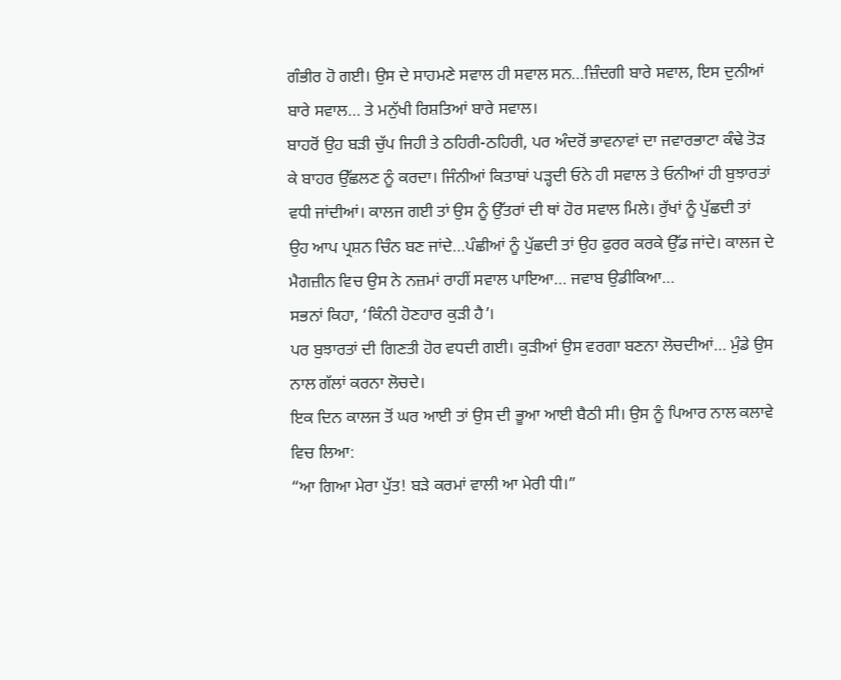ਗੰਭੀਰ ਹੋ ਗਈ। ਉਸ ਦੇ ਸਾਹਮਣੇ ਸਵਾਲ ਹੀ ਸਵਾਲ ਸਨ…ਜ਼ਿੰਦਗੀ ਬਾਰੇ ਸਵਾਲ, ਇਸ ਦੁਨੀਆਂ ਬਾਰੇ ਸਵਾਲ… ਤੇ ਮਨੁੱਖੀ ਰਿਸ਼ਤਿਆਂ ਬਾਰੇ ਸਵਾਲ।
ਬਾਹਰੋਂ ਉਹ ਬੜੀ ਚੁੱਪ ਜਿਹੀ ਤੇ ਠਹਿਰੀ-ਠਹਿਰੀ, ਪਰ ਅੰਦਰੋਂ ਭਾਵਨਾਵਾਂ ਦਾ ਜਵਾਰਭਾਟਾ ਕੰਢੇ ਤੋੜ ਕੇ ਬਾਹਰ ਉੱਛਲਣ ਨੂੰ ਕਰਦਾ। ਜਿੰਨੀਆਂ ਕਿਤਾਬਾਂ ਪੜ੍ਹਦੀ ਓਨੇ ਹੀ ਸਵਾਲ ਤੇ ਓਨੀਆਂ ਹੀ ਬੁਝਾਰਤਾਂ ਵਧੀ ਜਾਂਦੀਆਂ। ਕਾਲਜ ਗਈ ਤਾਂ ਉਸ ਨੂੰ ਉੱਤਰਾਂ ਦੀ ਥਾਂ ਹੋਰ ਸਵਾਲ ਮਿਲੇ। ਰੁੱਖਾਂ ਨੂੰ ਪੁੱਛਦੀ ਤਾਂ ਉਹ ਆਪ ਪ੍ਰਸ਼ਨ ਚਿੰਨ ਬਣ ਜਾਂਦੇ…ਪੰਛੀਆਂ ਨੂੰ ਪੁੱਛਦੀ ਤਾਂ ਉਹ ਫੁਰਰ ਕਰਕੇ ਉੱਡ ਜਾਂਦੇ। ਕਾਲਜ ਦੇ ਮੈਗਜ਼ੀਨ ਵਿਚ ਉਸ ਨੇ ਨਜ਼ਮਾਂ ਰਾਹੀਂ ਸਵਾਲ ਪਾਇਆ… ਜਵਾਬ ਉਡੀਕਿਆ…
ਸਭਨਾਂ ਕਿਹਾ, ‘ਕਿੰਨੀ ਹੋਣਹਾਰ ਕੁੜੀ ਹੈ’।
ਪਰ ਬੁਝਾਰਤਾਂ ਦੀ ਗਿਣਤੀ ਹੋਰ ਵਧਦੀ ਗਈ। ਕੁੜੀਆਂ ਉਸ ਵਰਗਾ ਬਣਨਾ ਲੋਚਦੀਆਂ… ਮੁੰਡੇ ਉਸ ਨਾਲ ਗੱਲਾਂ ਕਰਨਾ ਲੋਚਦੇ।
ਇਕ ਦਿਨ ਕਾਲਜ ਤੋਂ ਘਰ ਆਈ ਤਾਂ ਉਸ ਦੀ ਭੂਆ ਆਈ ਬੈਠੀ ਸੀ। ਉਸ ਨੂੰ ਪਿਆਰ ਨਾਲ ਕਲਾਵੇ ਵਿਚ ਲਿਆ:
“ਆ ਗਿਆ ਮੇਰਾ ਪੁੱਤ! ਬੜੇ ਕਰਮਾਂ ਵਾਲੀ ਆ ਮੇਰੀ ਧੀ।”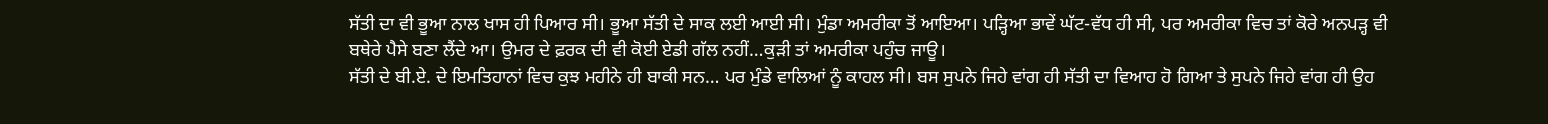ਸੱਤੀ ਦਾ ਵੀ ਭੂਆ ਨਾਲ ਖਾਸ ਹੀ ਪਿਆਰ ਸੀ। ਭੂਆ ਸੱਤੀ ਦੇ ਸਾਕ ਲਈ ਆਈ ਸੀ। ਮੁੰਡਾ ਅਮਰੀਕਾ ਤੋਂ ਆਇਆ। ਪੜ੍ਹਿਆ ਭਾਵੇਂ ਘੱਟ-ਵੱਧ ਹੀ ਸੀ, ਪਰ ਅਮਰੀਕਾ ਵਿਚ ਤਾਂ ਕੋਰੇ ਅਨਪੜ੍ਹ ਵੀ ਬਥੇਰੇ ਪੈਸੇ ਬਣਾ ਲੈਂਦੇ ਆ। ਉਮਰ ਦੇ ਫ਼ਰਕ ਦੀ ਵੀ ਕੋਈ ਏਡੀ ਗੱਲ ਨਹੀਂ…ਕੁੜੀ ਤਾਂ ਅਮਰੀਕਾ ਪਹੁੰਚ ਜਾਊ।
ਸੱਤੀ ਦੇ ਬੀ.ਏ. ਦੇ ਇਮਤਿਹਾਨਾਂ ਵਿਚ ਕੁਝ ਮਹੀਨੇ ਹੀ ਬਾਕੀ ਸਨ… ਪਰ ਮੁੰਡੇ ਵਾਲਿਆਂ ਨੂੰ ਕਾਹਲ ਸੀ। ਬਸ ਸੁਪਨੇ ਜਿਹੇ ਵਾਂਗ ਹੀ ਸੱਤੀ ਦਾ ਵਿਆਹ ਹੋ ਗਿਆ ਤੇ ਸੁਪਨੇ ਜਿਹੇ ਵਾਂਗ ਹੀ ਉਹ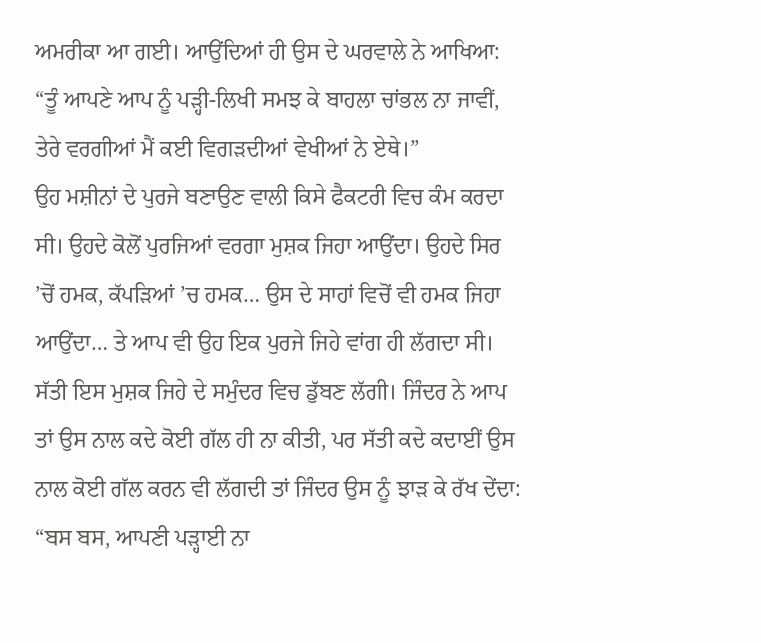ਅਮਰੀਕਾ ਆ ਗਈ। ਆਉਂਦਿਆਂ ਹੀ ਉਸ ਦੇ ਘਰਵਾਲੇ ਨੇ ਆਖਿਆ:
“ਤੂੰ ਆਪਣੇ ਆਪ ਨੂੰ ਪੜ੍ਹੀ-ਲਿਖੀ ਸਮਝ ਕੇ ਬਾਹਲਾ ਚਾਂਭਲ ਨਾ ਜਾਵੀਂ, ਤੇਰੇ ਵਰਗੀਆਂ ਮੈਂ ਕਈ ਵਿਗੜਦੀਆਂ ਵੇਖੀਆਂ ਨੇ ਏਥੇ।”
ਉਹ ਮਸ਼ੀਨਾਂ ਦੇ ਪੁਰਜੇ ਬਣਾਉਣ ਵਾਲੀ ਕਿਸੇ ਫੈਕਟਰੀ ਵਿਚ ਕੰਮ ਕਰਦਾ ਸੀ। ਉਹਦੇ ਕੋਲੋਂ ਪੁਰਜਿਆਂ ਵਰਗਾ ਮੁਸ਼ਕ ਜਿਹਾ ਆਉਂਦਾ। ਉਹਦੇ ਸਿਰ ’ਚੋਂ ਹਮਕ, ਕੱਪੜਿਆਂ ’ਚ ਹਮਕ… ਉਸ ਦੇ ਸਾਹਾਂ ਵਿਚੋਂ ਵੀ ਹਮਕ ਜਿਹਾ ਆਉਂਦਾ… ਤੇ ਆਪ ਵੀ ਉਹ ਇਕ ਪੁਰਜੇ ਜਿਹੇ ਵਾਂਗ ਹੀ ਲੱਗਦਾ ਸੀ।
ਸੱਤੀ ਇਸ ਮੁਸ਼ਕ ਜਿਹੇ ਦੇ ਸਮੁੰਦਰ ਵਿਚ ਡੁੱਬਣ ਲੱਗੀ। ਜਿੰਦਰ ਨੇ ਆਪ ਤਾਂ ਉਸ ਨਾਲ ਕਦੇ ਕੋਈ ਗੱਲ ਹੀ ਨਾ ਕੀਤੀ, ਪਰ ਸੱਤੀ ਕਦੇ ਕਦਾਈਂ ਉਸ ਨਾਲ ਕੋਈ ਗੱਲ ਕਰਨ ਵੀ ਲੱਗਦੀ ਤਾਂ ਜਿੰਦਰ ਉਸ ਨੂੰ ਝਾੜ ਕੇ ਰੱਖ ਦੇਂਦਾ:
“ਬਸ ਬਸ, ਆਪਣੀ ਪੜ੍ਹਾਈ ਨਾ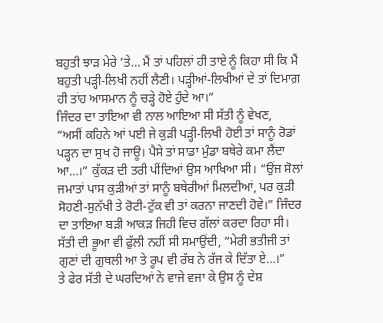ਬਹੁਤੀ ਝਾੜ ਮੇਰੇ ’ਤੇ… ਮੈਂ ਤਾਂ ਪਹਿਲਾਂ ਹੀ ਤਾਏ ਨੂੰ ਕਿਹਾ ਸੀ ਕਿ ਮੈਂ ਬਹੁਤੀ ਪੜ੍ਹੀ-ਲਿਖੀ ਨਹੀਂ ਲੈਣੀ। ਪੜ੍ਹੀਆਂ-ਲਿਖੀਆਂ ਦੇ ਤਾਂ ਦਿਮਾਗ਼ ਹੀ ਤਾਂਹ ਆਸਮਾਨ ਨੂੰ ਚੜ੍ਹੇ ਹੋਏ ਹੁੰਦੇ ਆ।”
ਜਿੰਦਰ ਦਾ ਤਾਇਆ ਵੀ ਨਾਲ ਆਇਆ ਸੀ ਸੱਤੀ ਨੂੰ ਵੇਖਣ,
“ਅਸੀਂ ਕਹਿਨੇ ਆਂ ਪਈ ਜੇ ਕੁੜੀ ਪੜ੍ਹੀ-ਲਿਖੀ ਹੋਈ ਤਾਂ ਸਾਨੂੰ ਰੋਡਾਂ ਪੜ੍ਹਨ ਦਾ ਸੁਖ ਹੋ ਜਾਊ। ਪੈਸੇ ਤਾਂ ਸਾਡਾ ਮੁੰਡਾ ਬਥੇਰੇ ਕਮਾ ਲੈਂਦਾ ਆ…।” ਕੁੱਕੜ ਦੀ ਤਰੀ ਪੀਂਦਿਆਂ ਉਸ ਆਖਿਆ ਸੀ। “ਉਂਜ ਸੋਲਾਂ ਜਮਾਤਾਂ ਪਾਸ ਕੁੜੀਆਂ ਤਾਂ ਸਾਨੂੰ ਬਥੇਰੀਆਂ ਮਿਲਦੀਆਂ, ਪਰ ਕੁੜੀ ਸੋਹਣੀ-ਸੁਨੱਖੀ ਤੇ ਰੋਟੀ-ਟੁੱਕ ਵੀ ਤਾਂ ਕਰਨਾ ਜਾਣਦੀ ਹੋਵੇ।” ਜਿੰਦਰ ਦਾ ਤਾਇਆ ਬੜੀ ਆਕੜ ਜਿਹੀ ਵਿਚ ਗੱਲਾਂ ਕਰਦਾ ਰਿਹਾ ਸੀ।
ਸੱਤੀ ਦੀ ਭੂਆ ਵੀ ਫੁੱਲੀ ਨਹੀਂ ਸੀ ਸਮਾਉਂਦੀ, “ਮੇਰੀ ਭਤੀਜੀ ਤਾਂ ਗੁਣਾਂ ਦੀ ਗੁਥਲੀ ਆ ਤੇ ਰੂਪ ਵੀ ਰੱਬ ਨੇ ਰੱਜ ਕੇ ਦਿੱਤਾ ਏ…।”
ਤੇ ਫੇਰ ਸੱਤੀ ਦੇ ਘਰਦਿਆਂ ਨੇ ਵਾਜੇ ਵਜਾ ਕੇ ਉਸ ਨੂੰ ਦੇਸ਼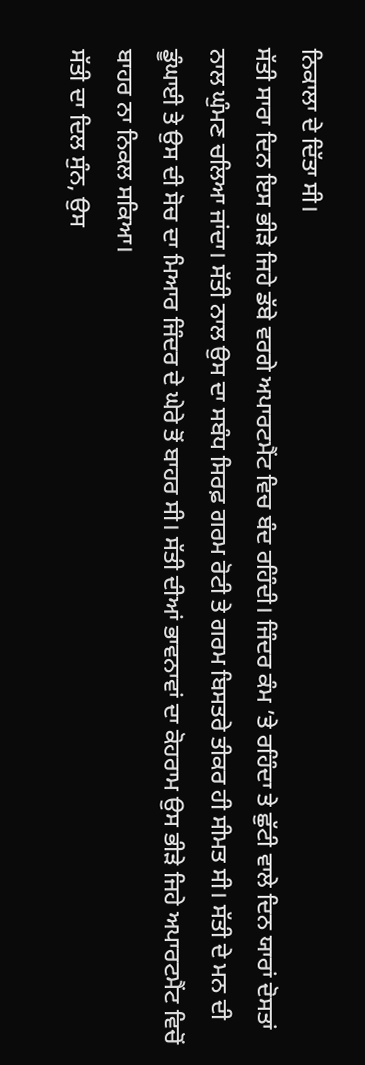ਨਿਕਾਲਾ ਦੇ ਦਿੱਤਾ ਸੀ।
ਸੱਤੀ ਸਾਰਾ ਦਿਨ ਇਸ ਭੀੜੇ ਜਿਹੇ ਡੱਬੇ ਵਰਗੇ ਅਪਾਰਟਮੈਂਟ ਵਿਚ ਬੰਦ ਰਹਿੰਦੀ। ਜਿੰਦਰ ਕੰਮ ’ਤੇ ਰਹਿੰਦਾ ਤੇ ਛੁੱਟੀ ਵਾਲੇ ਦਿਨ ਯਾਰਾਂ ਦੋਸਤਾਂ ਨਾਲ ਘੁੰਮਣ ਚਲਿਆ ਜਾਂਦਾ। ਸੱਤੀ ਨਾਲ ਉਸ ਦਾ ਸਬੰਧ ਸਿਰਫ਼ ਗਰਮ ਰੋਟੀ ਤੇ ਗਰਮ ਬਿਸਤਰੇ ਤੀਕਰ ਹੀ ਸੀਮਤ ਸੀ। ਸੱਤੀ ਦੇ ਮਨ ਦੀ ਡੂੰਘਾਈ ਤੇ ਉਸ ਦੀ ਸੋਚ ਦਾ ਮਿਆਰ ਜਿੰਦਰ ਦੇ ਘੇਰੇ ਤੋਂ ਬਾਹਰ ਸੀ। ਸੱਤੀ ਦੀਆਂ ਭਾਵਨਾਵਾਂ ਦਾ ਕੋਹਰਾਮ ਉਸ ਭੀੜੇ ਜਿਹੇ ਅਪਾਰਟਮੈਂਟ ਵਿਚੋਂ ਬਾਹਰ ਨਾ ਨਿਕਲ ਸਕਿਆ।
ਸੱਤੀ ਦਾ ਦਿਲ ਸੁੰਨ, ਉਸ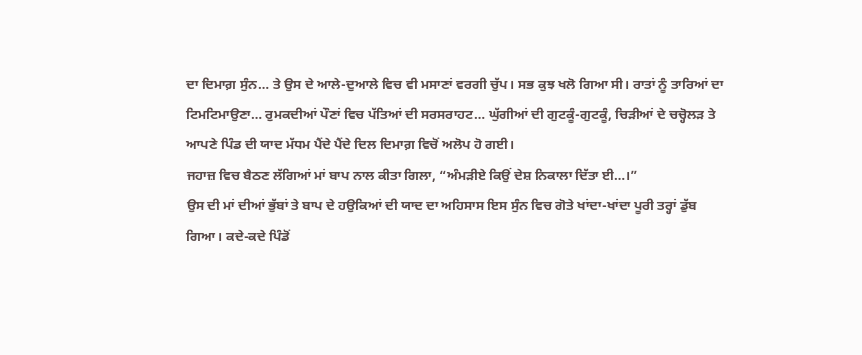ਦਾ ਦਿਮਾਗ਼ ਸੁੰਨ… ਤੇ ਉਸ ਦੇ ਆਲੇ-ਦੁਆਲੇ ਵਿਚ ਵੀ ਮਸਾਣਾਂ ਵਰਗੀ ਚੁੱਪ। ਸਭ ਕੁਝ ਖਲੋ ਗਿਆ ਸੀ। ਰਾਤਾਂ ਨੂੰ ਤਾਰਿਆਂ ਦਾ ਟਿਮਟਿਮਾਉਣਾ… ਰੁਮਕਦੀਆਂ ਪੌਣਾਂ ਵਿਚ ਪੱਤਿਆਂ ਦੀ ਸਰਸਰਾਹਟ… ਘੁੱਗੀਆਂ ਦੀ ਗੁਟਕੂੰ-ਗੁਟਕੂੰ, ਚਿੜੀਆਂ ਦੇ ਚਚ੍ਹੋਲੜ ਤੇ ਆਪਣੇ ਪਿੰਡ ਦੀ ਯਾਦ ਮੱਧਮ ਪੈਂਦੇ ਪੈਂਦੇ ਦਿਲ ਦਿਮਾਗ਼ ਵਿਚੋਂ ਅਲੋਪ ਹੋ ਗਈ।
ਜਹਾਜ਼ ਵਿਚ ਬੈਠਣ ਲੱਗਿਆਂ ਮਾਂ ਬਾਪ ਨਾਲ ਕੀਤਾ ਗਿਲਾ, “ਅੰਮੜੀਏ ਕਿਉਂ ਦੇਸ਼ ਨਿਕਾਲਾ ਦਿੱਤਾ ਈ…।”
ਉਸ ਦੀ ਮਾਂ ਦੀਆਂ ਭੁੱਬਾਂ ਤੇ ਬਾਪ ਦੇ ਹਉਕਿਆਂ ਦੀ ਯਾਦ ਦਾ ਅਹਿਸਾਸ ਇਸ ਸੁੰਨ ਵਿਚ ਗੋਤੇ ਖਾਂਦਾ-ਖਾਂਦਾ ਪੂਰੀ ਤਰ੍ਹਾਂ ਡੁੱਬ ਗਿਆ। ਕਦੇ-ਕਦੇ ਪਿੰਡੋਂ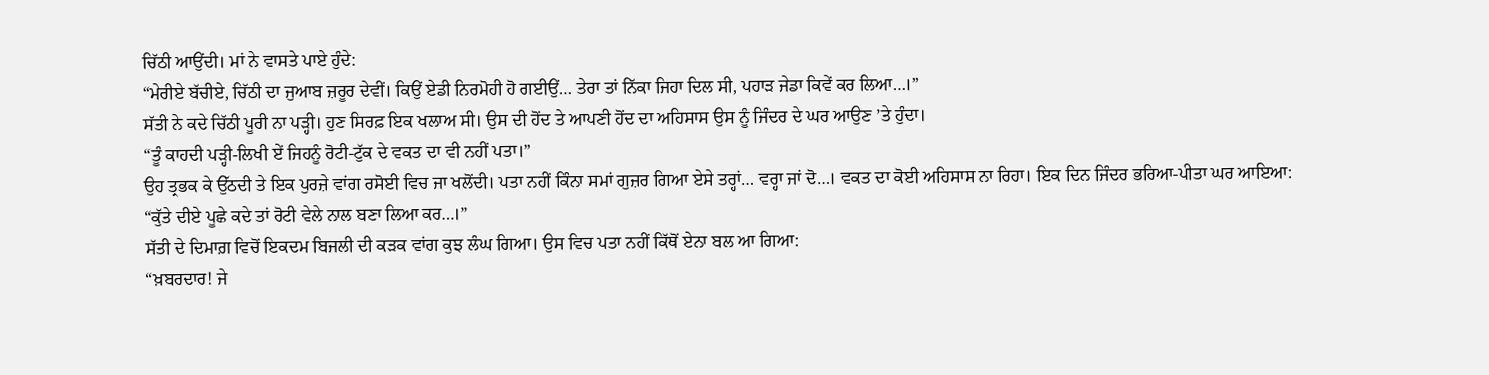ਚਿੱਠੀ ਆਉਂਦੀ। ਮਾਂ ਨੇ ਵਾਸਤੇ ਪਾਏ ਹੁੰਦੇ:
“ਮੇਰੀਏ ਬੱਚੀਏ, ਚਿੱਠੀ ਦਾ ਜੁਆਬ ਜ਼ਰੂਰ ਦੇਵੀਂ। ਕਿਉਂ ਏਡੀ ਨਿਰਮੋਹੀ ਹੋ ਗਈਉਂ… ਤੇਰਾ ਤਾਂ ਨਿੱਕਾ ਜਿਹਾ ਦਿਲ ਸੀ, ਪਹਾੜ ਜੇਡਾ ਕਿਵੇਂ ਕਰ ਲਿਆ…।”
ਸੱਤੀ ਨੇ ਕਦੇ ਚਿੱਠੀ ਪੂਰੀ ਨਾ ਪੜ੍ਹੀ। ਹੁਣ ਸਿਰਫ਼ ਇਕ ਖਲਾਅ ਸੀ। ਉਸ ਦੀ ਹੋਂਦ ਤੇ ਆਪਣੀ ਹੋਂਦ ਦਾ ਅਹਿਸਾਸ ਉਸ ਨੂੰ ਜਿੰਦਰ ਦੇ ਘਰ ਆਉਣ ’ਤੇ ਹੁੰਦਾ।
“ਤੂੰ ਕਾਹਦੀ ਪੜ੍ਹੀ-ਲਿਖੀ ਏਂ ਜਿਹਨੂੰ ਰੋਟੀ-ਟੁੱਕ ਦੇ ਵਕਤ ਦਾ ਵੀ ਨਹੀਂ ਪਤਾ।”
ਉਹ ਤ੍ਰਭਕ ਕੇ ਉੱਠਦੀ ਤੇ ਇਕ ਪੁਰਜ਼ੇ ਵਾਂਗ ਰਸੋਈ ਵਿਚ ਜਾ ਖਲੋਂਦੀ। ਪਤਾ ਨਹੀਂ ਕਿੰਨਾ ਸਮਾਂ ਗੁਜ਼ਰ ਗਿਆ ਏਸੇ ਤਰ੍ਹਾਂ… ਵਰ੍ਹਾ ਜਾਂ ਦੋ…। ਵਕਤ ਦਾ ਕੋਈ ਅਹਿਸਾਸ ਨਾ ਰਿਹਾ। ਇਕ ਦਿਨ ਜਿੰਦਰ ਭਰਿਆ-ਪੀਤਾ ਘਰ ਆਇਆ:
“ਕੁੱਤੇ ਦੀਏ ਪੂਛੇ ਕਦੇ ਤਾਂ ਰੋਟੀ ਵੇਲੇ ਨਾਲ ਬਣਾ ਲਿਆ ਕਰ…।”
ਸੱਤੀ ਦੇ ਦਿਮਾਗ਼ ਵਿਚੋਂ ਇਕਦਮ ਬਿਜਲੀ ਦੀ ਕੜਕ ਵਾਂਗ ਕੁਝ ਲੰਘ ਗਿਆ। ਉਸ ਵਿਚ ਪਤਾ ਨਹੀਂ ਕਿੱਥੋਂ ਏਨਾ ਬਲ ਆ ਗਿਆ:
“ਖ਼ਬਰਦਾਰ! ਜੇ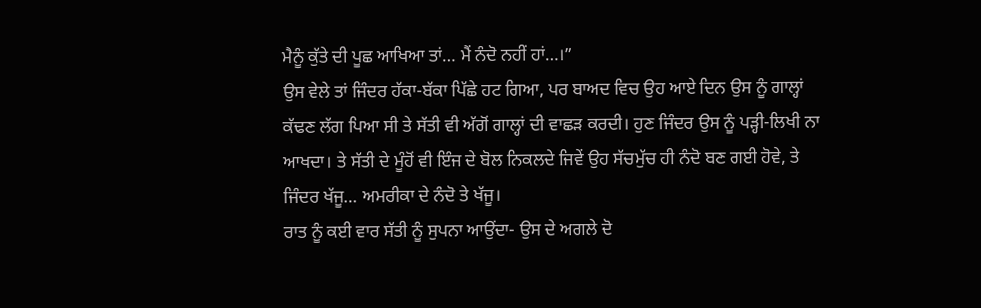ਮੈਨੂੰ ਕੁੱਤੇ ਦੀ ਪੂਛ ਆਖਿਆ ਤਾਂ… ਮੈਂ ਨੰਦੋ ਨਹੀਂ ਹਾਂ…।”
ਉਸ ਵੇਲੇ ਤਾਂ ਜਿੰਦਰ ਹੱਕਾ-ਬੱਕਾ ਪਿੱਛੇ ਹਟ ਗਿਆ, ਪਰ ਬਾਅਦ ਵਿਚ ਉਹ ਆਏ ਦਿਨ ਉਸ ਨੂੰ ਗਾਲ੍ਹਾਂ ਕੱਢਣ ਲੱਗ ਪਿਆ ਸੀ ਤੇ ਸੱਤੀ ਵੀ ਅੱਗੋਂ ਗਾਲ੍ਹਾਂ ਦੀ ਵਾਛੜ ਕਰਦੀ। ਹੁਣ ਜਿੰਦਰ ਉਸ ਨੂੰ ਪੜ੍ਹੀ-ਲਿਖੀ ਨਾ ਆਖਦਾ। ਤੇ ਸੱਤੀ ਦੇ ਮੂੰਹੋਂ ਵੀ ਇੰਜ ਦੇ ਬੋਲ ਨਿਕਲਦੇ ਜਿਵੇਂ ਉਹ ਸੱਚਮੁੱਚ ਹੀ ਨੰਦੋ ਬਣ ਗਈ ਹੋਵੇ, ਤੇ ਜਿੰਦਰ ਖੱਜੂ… ਅਮਰੀਕਾ ਦੇ ਨੰਦੋ ਤੇ ਖੱਜੂ।
ਰਾਤ ਨੂੰ ਕਈ ਵਾਰ ਸੱਤੀ ਨੂੰ ਸੁਪਨਾ ਆਉਂਦਾ- ਉਸ ਦੇ ਅਗਲੇ ਦੋ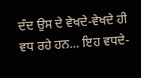ਦੰਦ ਉਸ ਦੇ ਵੇਖਦੇ-ਵੇਖਦੇ ਹੀ ਵਧ ਰਹੇ ਹਨ… ਇਹ ਵਧਦੇ-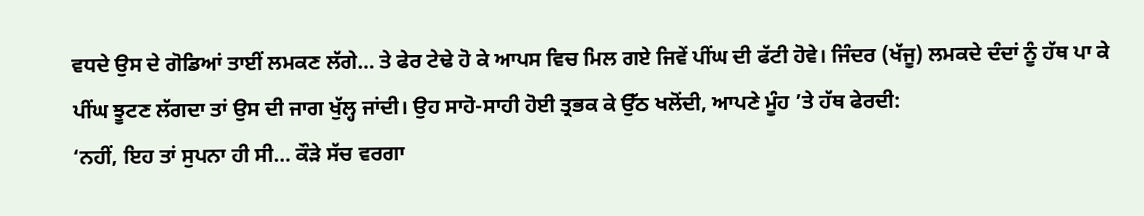ਵਧਦੇ ਉਸ ਦੇ ਗੋਡਿਆਂ ਤਾਈਂ ਲਮਕਣ ਲੱਗੇ… ਤੇ ਫੇਰ ਟੇਢੇ ਹੋ ਕੇ ਆਪਸ ਵਿਚ ਮਿਲ ਗਏ ਜਿਵੇਂ ਪੀਂਘ ਦੀ ਫੱਟੀ ਹੋਵੇ। ਜਿੰਦਰ (ਖੱਜੂ) ਲਮਕਦੇ ਦੰਦਾਂ ਨੂੰ ਹੱਥ ਪਾ ਕੇ ਪੀਂਘ ਝੂਟਣ ਲੱਗਦਾ ਤਾਂ ਉਸ ਦੀ ਜਾਗ ਖੁੱਲ੍ਹ ਜਾਂਦੀ। ਉਹ ਸਾਹੋ-ਸਾਹੀ ਹੋਈ ਤ੍ਰਭਕ ਕੇ ਉੱਠ ਖਲੋਂਦੀ, ਆਪਣੇ ਮੂੰਹ ’ਤੇ ਹੱਥ ਫੇਰਦੀ:
‘ਨਹੀਂ, ਇਹ ਤਾਂ ਸੁਪਨਾ ਹੀ ਸੀ… ਕੌੜੇ ਸੱਚ ਵਰਗਾ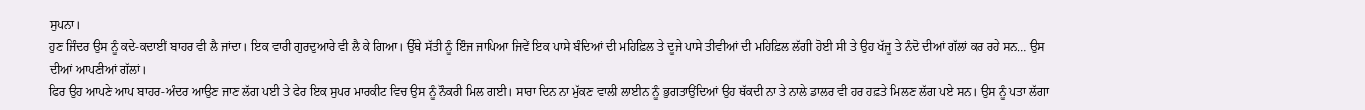ਸੁਪਨਾ।
ਹੁਣ ਜਿੰਦਰ ਉਸ ਨੂੰ ਕਦੇ-ਕਦਾਈਂ ਬਾਹਰ ਵੀ ਲੈ ਜਾਂਦਾ। ਇਕ ਵਾਰੀ ਗੁਰਦੁਆਰੇ ਵੀ ਲੈ ਕੇ ਗਿਆ। ਉੱਥੇ ਸੱਤੀ ਨੂੰ ਇੰਜ ਜਾਪਿਆ ਜਿਵੇਂ ਇਕ ਪਾਸੇ ਬੰਦਿਆਂ ਦੀ ਮਹਿਫ਼ਿਲ ਤੇ ਦੂਜੇ ਪਾਸੇ ਤੀਵੀਆਂ ਦੀ ਮਹਿਫ਼ਿਲ ਲੱਗੀ ਹੋਈ ਸੀ ਤੇ ਉਹ ਖੱਜੂ ਤੇ ਨੰਦੋ ਦੀਆਂ ਗੱਲਾਂ ਕਰ ਰਹੇ ਸਨ… ਉਸ ਦੀਆਂ ਆਪਣੀਆਂ ਗੱਲਾਂ।
ਫਿਰ ਉਹ ਆਪਣੇ ਆਪ ਬਾਹਰ-ਅੰਦਰ ਆਉਣ ਜਾਣ ਲੱਗ ਪਈ ਤੇ ਫੇਰ ਇਕ ਸੁਪਰ ਮਾਰਕੀਟ ਵਿਚ ਉਸ ਨੂੰ ਨੌਕਰੀ ਮਿਲ ਗਈ। ਸਾਰਾ ਦਿਨ ਨਾ ਮੁੱਕਣ ਵਾਲੀ ਲਾਈਨ ਨੂੰ ਭੁਗਤਾਉਂਦਿਆਂ ਉਹ ਥੱਕਦੀ ਨਾ ਤੇ ਨਾਲੇ ਡਾਲਰ ਵੀ ਹਰ ਹਫ਼ਤੇ ਮਿਲਣ ਲੱਗ ਪਏ ਸਨ। ਉਸ ਨੂੰ ਪਤਾ ਲੱਗਾ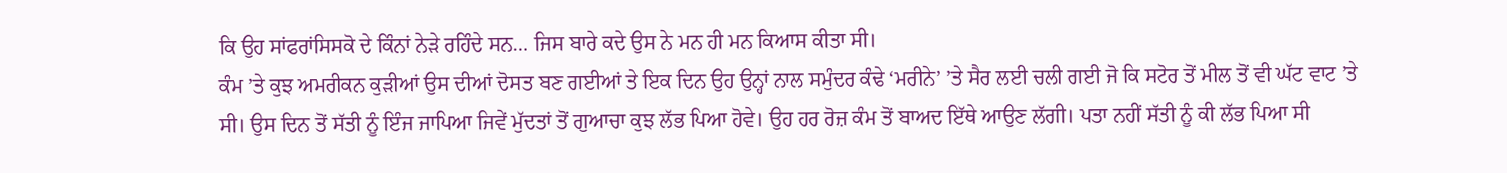ਕਿ ਉਹ ਸਾਂਫਰਾਂਸਿਸਕੋ ਦੇ ਕਿੰਨਾਂ ਨੇੜੇ ਰਹਿੰਦੇ ਸਨ… ਜਿਸ ਬਾਰੇ ਕਦੇ ਉਸ ਨੇ ਮਨ ਹੀ ਮਨ ਕਿਆਸ ਕੀਤਾ ਸੀ।
ਕੰਮ ’ਤੇ ਕੁਝ ਅਮਰੀਕਨ ਕੁੜੀਆਂ ਉਸ ਦੀਆਂ ਦੋਸਤ ਬਣ ਗਈਆਂ ਤੇ ਇਕ ਦਿਨ ਉਹ ਉਨ੍ਹਾਂ ਨਾਲ ਸਮੁੰਦਰ ਕੰਢੇ ‘ਮਰੀਨੇ’ ’ਤੇ ਸੈਰ ਲਈ ਚਲੀ ਗਈ ਜੋ ਕਿ ਸਟੋਰ ਤੋਂ ਮੀਲ ਤੋਂ ਵੀ ਘੱਟ ਵਾਟ ’ਤੇ ਸੀ। ਉਸ ਦਿਨ ਤੋਂ ਸੱਤੀ ਨੂੰ ਇੰਜ ਜਾਪਿਆ ਜਿਵੇਂ ਮੁੱਦਤਾਂ ਤੋਂ ਗੁਆਚਾ ਕੁਝ ਲੱਭ ਪਿਆ ਹੋਵੇ। ਉਹ ਹਰ ਰੋਜ਼ ਕੰਮ ਤੋਂ ਬਾਅਦ ਇੱਥੇ ਆਉਣ ਲੱਗੀ। ਪਤਾ ਨਹੀਂ ਸੱਤੀ ਨੂੰ ਕੀ ਲੱਭ ਪਿਆ ਸੀ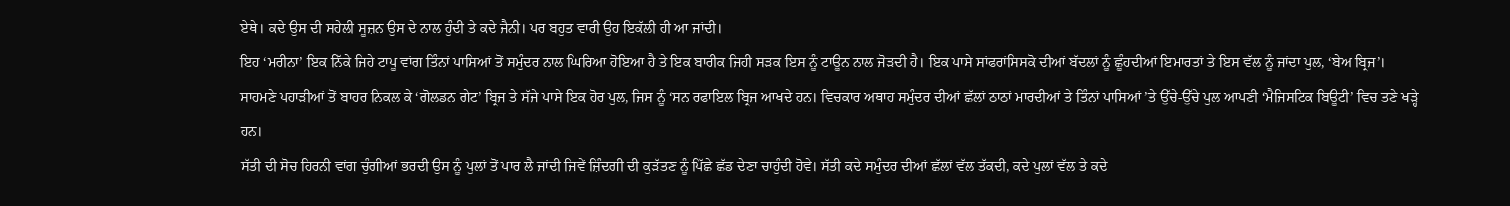ਏਥੇ। ਕਦੇ ਉਸ ਦੀ ਸਹੇਲੀ ਸੂਜ਼ਨ ਉਸ ਦੇ ਨਾਲ ਹੁੰਦੀ ਤੇ ਕਦੇ ਜੈਨੀ। ਪਰ ਬਹੁਤ ਵਾਰੀ ਉਹ ਇਕੱਲੀ ਹੀ ਆ ਜਾਂਦੀ।
ਇਹ ‘ਮਰੀਨਾ’ ਇਕ ਨਿੱਕੇ ਜਿਹੇ ਟਾਪੂ ਵਾਂਗ ਤਿੰਨਾਂ ਪਾਸਿਆਂ ਤੋਂ ਸਮੁੰਦਰ ਨਾਲ ਘਿਰਿਆ ਹੋਇਆ ਹੈ ਤੇ ਇਕ ਬਾਰੀਕ ਜਿਹੀ ਸੜਕ ਇਸ ਨੂੰ ਟਾਊਨ ਨਾਲ ਜੋੜਦੀ ਹੈ। ਇਕ ਪਾਸੇ ਸਾਂਫਰਾਂਸਿਸਕੋ ਦੀਆਂ ਬੱਦਲਾਂ ਨੂੰ ਛੂੰਹਦੀਆਂ ਇਮਾਰਤਾਂ ਤੇ ਇਸ ਵੱਲ ਨੂੰ ਜਾਂਦਾ ਪੁਲ, ‘ਬੇਅ ਬ੍ਰਿਜ’। ਸਾਹਮਣੇ ਪਹਾੜੀਆਂ ਤੋਂ ਬਾਹਰ ਨਿਕਲ ਕੇ ‘ਗੋਲਡਨ ਗੇਟ’ ਬ੍ਰਿਜ ਤੇ ਸੱਜੇ ਪਾਸੇ ਇਕ ਹੋਰ ਪੁਲ, ਜਿਸ ਨੂੰ ‘ਸਨ ਰਫਾਇਲ ਬ੍ਰਿਜ ਆਖਦੇ ਹਨ। ਵਿਚਕਾਰ ਅਥਾਹ ਸਮੁੰਦਰ ਦੀਆਂ ਛੱਲਾਂ ਠਾਠਾਂ ਮਾਰਦੀਆਂ ਤੇ ਤਿੰਨਾਂ ਪਾਸਿਆਂ ’ਤੇ ਉੱਚੇ-ਉੱਚੇ ਪੁਲ ਆਪਣੀ ‘ਮੈਜਿਸਟਿਕ ਬਿਊਟੀ’ ਵਿਚ ਤਣੇ ਖੜ੍ਹੇ ਹਨ।
ਸੱਤੀ ਦੀ ਸੋਚ ਹਿਰਨੀ ਵਾਂਗ ਚੁੰਗੀਆਂ ਭਰਦੀ ਉਸ ਨੂੰ ਪੁਲਾਂ ਤੋਂ ਪਾਰ ਲੈ ਜਾਂਦੀ ਜਿਵੇਂ ਜ਼ਿੰਦਗੀ ਦੀ ਕੁੜੱਤਣ ਨੂੰ ਪਿੱਛੇ ਛੱਡ ਦੇਣਾ ਚਾਹੁੰਦੀ ਹੋਵੇ। ਸੱਤੀ ਕਦੇ ਸਮੁੰਦਰ ਦੀਆਂ ਛੱਲਾਂ ਵੱਲ ਤੱਕਦੀ, ਕਦੇ ਪੁਲਾਂ ਵੱਲ ਤੇ ਕਦੇ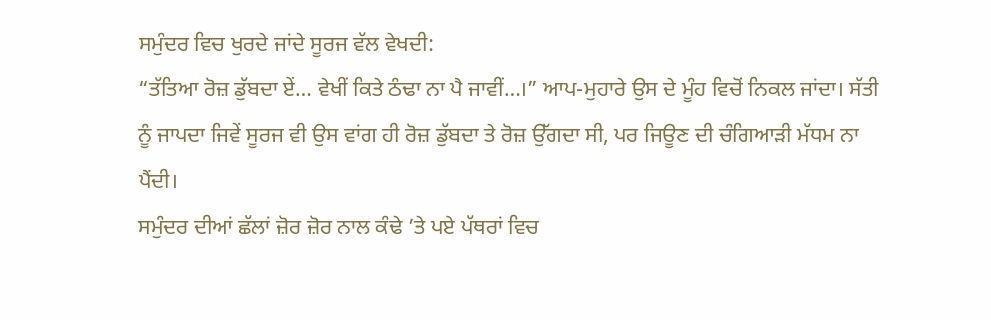ਸਮੁੰਦਰ ਵਿਚ ਖੁਰਦੇ ਜਾਂਦੇ ਸੂਰਜ ਵੱਲ ਵੇਖਦੀ:
“ਤੱਤਿਆ ਰੋਜ਼ ਡੁੱਬਦਾ ਏਂ… ਵੇਖੀਂ ਕਿਤੇ ਠੰਢਾ ਨਾ ਪੈ ਜਾਵੀਂ…।” ਆਪ-ਮੁਹਾਰੇ ਉਸ ਦੇ ਮੂੰਹ ਵਿਚੋਂ ਨਿਕਲ ਜਾਂਦਾ। ਸੱਤੀ ਨੂੰ ਜਾਪਦਾ ਜਿਵੇਂ ਸੂਰਜ ਵੀ ਉਸ ਵਾਂਗ ਹੀ ਰੋਜ਼ ਡੁੱਬਦਾ ਤੇ ਰੋਜ਼ ਉੱਗਦਾ ਸੀ, ਪਰ ਜਿਊਣ ਦੀ ਚੰਗਿਆੜੀ ਮੱਧਮ ਨਾ ਪੈਂਦੀ।
ਸਮੁੰਦਰ ਦੀਆਂ ਛੱਲਾਂ ਜ਼ੋਰ ਜ਼ੋਰ ਨਾਲ ਕੰਢੇ ’ਤੇ ਪਏ ਪੱਥਰਾਂ ਵਿਚ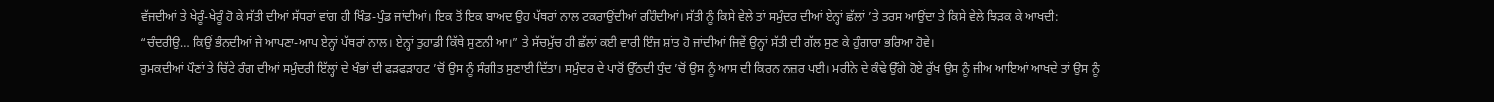ਵੱਜਦੀਆਂ ਤੇ ਖੇਰੂੰ-ਖੇਰੂੰ ਹੋ ਕੇ ਸੱਤੀ ਦੀਆਂ ਸੱਧਰਾਂ ਵਾਂਗ ਹੀ ਖਿੰਡ-ਪੁੰਡ ਜਾਂਦੀਆਂ। ਇਕ ਤੋਂ ਇਕ ਬਾਅਦ ਉਹ ਪੱਥਰਾਂ ਨਾਲ ਟਕਰਾਉਂਦੀਆਂ ਰਹਿੰਦੀਆਂ। ਸੱਤੀ ਨੂੰ ਕਿਸੇ ਵੇਲੇ ਤਾਂ ਸਮੁੰਦਰ ਦੀਆਂ ਏਨ੍ਹਾਂ ਛੱਲਾਂ ’ਤੇ ਤਰਸ ਆਉਂਦਾ ਤੇ ਕਿਸੇ ਵੇਲੇ ਝਿੜਕ ਕੇ ਆਖਦੀ:
“ਚੰਦਰੀਉ… ਕਿਉਂ ਭੰਨਦੀਆਂ ਜੇ ਆਪਣਾ-ਆਪ ਏਨ੍ਹਾਂ ਪੱਥਰਾਂ ਨਾਲ। ਏਨ੍ਹਾਂ ਤੁਹਾਡੀ ਕਿੱਥੇ ਸੁਣਨੀ ਆ।” ਤੇ ਸੱਚਮੁੱਚ ਹੀ ਛੱਲਾਂ ਕਈ ਵਾਰੀ ਇੰਜ ਸ਼ਾਂਤ ਹੋ ਜਾਂਦੀਆਂ ਜਿਵੇਂ ਉਨ੍ਹਾਂ ਸੱਤੀ ਦੀ ਗੱਲ ਸੁਣ ਕੇ ਹੁੰਗਾਰਾ ਭਰਿਆ ਹੋਵੇ।
ਰੁਮਕਦੀਆਂ ਪੌਣਾਂ ਤੇ ਚਿੱਟੇ ਰੰਗ ਦੀਆਂ ਸਮੁੰਦਰੀ ਇੱਲ੍ਹਾਂ ਦੇ ਖੰਭਾਂ ਦੀ ਫੜਫੜਾਹਟ ’ਚੋਂ ਉਸ ਨੂੰ ਸੰਗੀਤ ਸੁਣਾਈ ਦਿੱਤਾ। ਸਮੁੰਦਰ ਦੇ ਪਾਰੋਂ ਉੱਠਦੀ ਧੁੰਦ ’ਚੋਂ ਉਸ ਨੂੰ ਆਸ ਦੀ ਕਿਰਨ ਨਜ਼ਰ ਪਈ। ਮਰੀਨੇ ਦੇ ਕੰਢੇ ਉੱਗੇ ਹੋਏ ਰੁੱਖ ਉਸ ਨੂੰ ਜੀਅ ਆਇਆਂ ਆਖਦੇ ਤਾਂ ਉਸ ਨੂੰ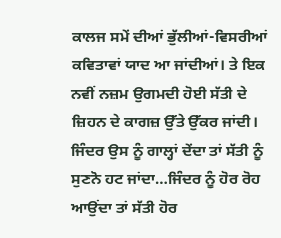ਕਾਲਜ ਸਮੇਂ ਦੀਆਂ ਭੁੱਲੀਆਂ-ਵਿਸਰੀਆਂ ਕਵਿਤਾਵਾਂ ਯਾਦ ਆ ਜਾਂਦੀਆਂ। ਤੇ ਇਕ ਨਵੀਂ ਨਜ਼ਮ ਉਗਮਦੀ ਹੋਈ ਸੱਤੀ ਦੇ ਜ਼ਿਹਨ ਦੇ ਕਾਗਜ਼ ਉੱਤੇ ਉੱਕਰ ਜਾਂਦੀ।
ਜਿੰਦਰ ਉਸ ਨੂੰ ਗਾਲ੍ਹਾਂ ਦੇਂਦਾ ਤਾਂ ਸੱਤੀ ਨੂੰ ਸੁਣਨੋ ਹਟ ਜਾਂਦਾ…ਜਿੰਦਰ ਨੂੰ ਹੋਰ ਰੋਹ ਆਉਂਦਾ ਤਾਂ ਸੱਤੀ ਹੋਰ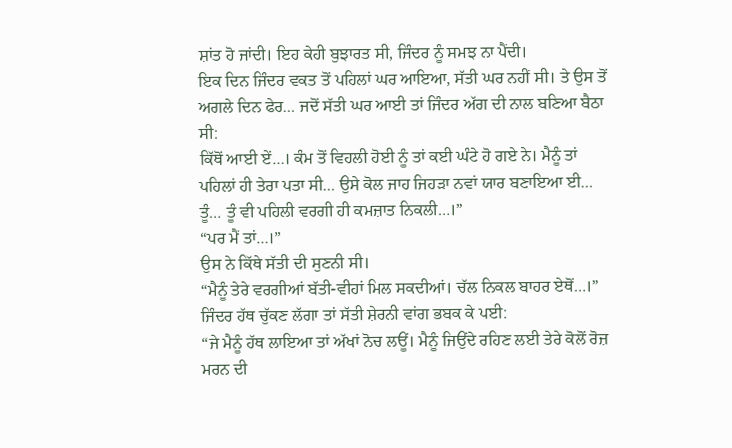ਸ਼ਾਂਤ ਹੋ ਜਾਂਦੀ। ਇਹ ਕੇਹੀ ਬੁਝਾਰਤ ਸੀ, ਜਿੰਦਰ ਨੂੰ ਸਮਝ ਨਾ ਪੈਂਦੀ।
ਇਕ ਦਿਨ ਜਿੰਦਰ ਵਕਤ ਤੋਂ ਪਹਿਲਾਂ ਘਰ ਆਇਆ, ਸੱਤੀ ਘਰ ਨਹੀਂ ਸੀ। ਤੇ ਉਸ ਤੋਂ ਅਗਲੇ ਦਿਨ ਫੇਰ… ਜਦੋਂ ਸੱਤੀ ਘਰ ਆਈ ਤਾਂ ਜਿੰਦਰ ਅੱਗ ਦੀ ਨਾਲ ਬਣਿਆ ਬੈਠਾ ਸੀ:
ਕਿੱਥੋਂ ਆਈ ਏਂ…। ਕੰਮ ਤੋਂ ਵਿਹਲੀ ਹੋਈ ਨੂੰ ਤਾਂ ਕਈ ਘੰਟੇ ਹੋ ਗਏ ਨੇ। ਮੈਨੂੰ ਤਾਂ ਪਹਿਲਾਂ ਹੀ ਤੇਰਾ ਪਤਾ ਸੀ… ਉਸੇ ਕੋਲ ਜਾਹ ਜਿਹੜਾ ਨਵਾਂ ਯਾਰ ਬਣਾਇਆ ਈ… ਤੂੰ… ਤੂੰ ਵੀ ਪਹਿਲੀ ਵਰਗੀ ਹੀ ਕਮਜ਼ਾਤ ਨਿਕਲੀ…।”
“ਪਰ ਮੈਂ ਤਾਂ…।”
ਉਸ ਨੇ ਕਿੱਥੇ ਸੱਤੀ ਦੀ ਸੁਣਨੀ ਸੀ।
“ਮੈਨੂੰ ਤੇਰੇ ਵਰਗੀਆਂ ਬੱਤੀ-ਵੀਹਾਂ ਮਿਲ ਸਕਦੀਆਂ। ਚੱਲ ਨਿਕਲ ਬਾਹਰ ਏਥੋਂ…।”
ਜਿੰਦਰ ਹੱਥ ਚੁੱਕਣ ਲੱਗਾ ਤਾਂ ਸੱਤੀ ਸ਼ੇਰਨੀ ਵਾਂਗ ਭਬਕ ਕੇ ਪਈ:
“ਜੇ ਮੈਨੂੰ ਹੱਥ ਲਾਇਆ ਤਾਂ ਅੱਖਾਂ ਨੋਚ ਲਊਂ। ਮੈਨੂੰ ਜਿਉਂਦੇ ਰਹਿਣ ਲਈ ਤੇਰੇ ਕੋਲੋਂ ਰੋਜ਼ ਮਰਨ ਦੀ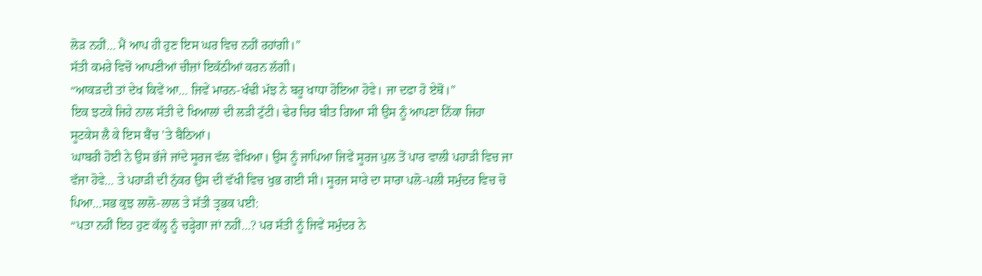ਲੋੜ ਨਹੀਂ… ਮੈਂ ਆਪ ਹੀ ਹੁਣ ਇਸ ਘਰ ਵਿਚ ਨਹੀਂ ਰਹਾਂਗੀ।”
ਸੱਤੀ ਕਮਰੇ ਵਿਚੋਂ ਆਪਣੀਆਂ ਚੀਜ਼ਾਂ ਇਕੱਠੀਆਂ ਕਰਨ ਲੱਗੀ।
“ਆਕੜਦੀ ਤਾਂ ਦੇਖ ਕਿਵੇਂ ਆ… ਜਿਵੇਂ ਮਾਰਨ-ਖੰਢੀ ਮੱਝ ਨੇ ਬਰੂ ਖਾਧਾ ਹੋਇਆ ਹੋਵੇ। ਜਾ ਦਫਾ ਹੋ ਏਥੋਂ।”
ਇਕ ਝਟਕੇ ਜਿਹੇ ਨਾਲ ਸੱਤੀ ਦੇ ਖਿਆਲਾਂ ਦੀ ਲੜੀ ਟੁੱਟੀ। ਢੇਰ ਚਿਰ ਬੀਤ ਗਿਆ ਸੀ ਉਸ ਨੂੰ ਆਪਣਾ ਨਿੱਕਾ ਜਿਹਾ ਸੂਟਕੇਸ ਲੈ ਕੇ ਇਸ ਬੈਂਚ ’ਤੇ ਬੈਠਿਆਂ।
ਘਾਬਰੀ ਹੋਈ ਨੇ ਉਸ ਭੱਜੇ ਜਾਂਦੇ ਸੂਰਜ ਵੱਲ ਵੇਖਿਆ। ਉਸ ਨੂੰ ਜਾਪਿਆ ਜਿਵੇਂ ਸੂਰਜ ਪੁਲ ਤੋਂ ਪਾਰ ਵਾਲੀ ਪਹਾੜੀ ਵਿਚ ਜਾ ਵੱਜਾ ਹੋਵੇ… ਤੇ ਪਹਾੜੀ ਦੀ ਨੁੱਕਰ ਉਸ ਦੀ ਵੱਖੀ ਵਿਚ ਖੁਭ ਗਈ ਸੀ। ਸੂਰਜ ਸਾਰੇ ਦਾ ਸਾਰਾ ਪਲੋ-ਪਲੀ ਸਮੁੰਦਰ ਵਿਚ ਚੋ ਪਿਆ…ਸਭ ਕੁਝ ਲਾਲੋ-ਲਾਲ ਤੇ ਸੱਤੀ ਤ੍ਰਭਕ ਪਈ:
“ਪਤਾ ਨਹੀਂ ਇਹ ਹੁਣ ਕੱਲ੍ਹ ਨੂੰ ਚੜ੍ਹੇਗਾ ਜਾਂ ਨਹੀਂ…? ਪਰ ਸੱਤੀ ਨੂੰ ਜਿਵੇਂ ਸਮੁੰਦਰ ਨੇ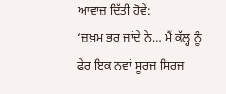ਆਵਾਜ਼ ਦਿੱਤੀ ਹੋਵੇ:
‘ਜ਼ਖ਼ਮ ਭਰ ਜਾਂਦੇ ਨੇ… ਮੈਂ ਕੱਲ੍ਹ ਨੂੰ ਫੇਰ ਇਕ ਨਵਾਂ ਸੂਰਜ ਸਿਰਜ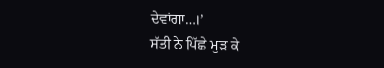ਦੇਵਾਂਗਾ…।’
ਸੱਤੀ ਨੇ ਪਿੱਛੇ ਮੁੜ ਕੇ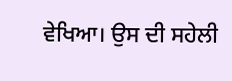ਵੇਖਿਆ। ਉਸ ਦੀ ਸਹੇਲੀ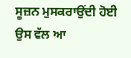ਸੂਜ਼ਨ ਮੁਸਕਰਾਉਂਦੀ ਹੋਈ ਉਸ ਵੱਲ ਆ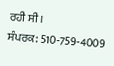ਰਹੀ ਸੀ।
ਸੰਪਰਕ: 510-759-4009